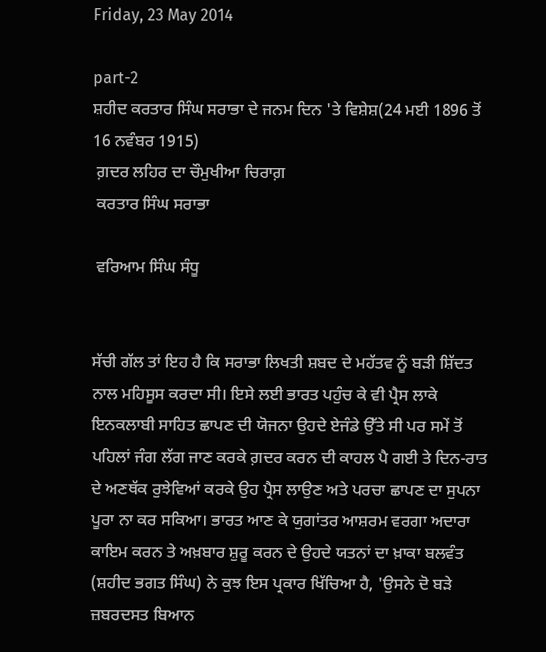Friday, 23 May 2014

part-2
ਸ਼ਹੀਦ ਕਰਤਾਰ ਸਿੰਘ ਸਰਾਭਾ ਦੇ ਜਨਮ ਦਿਨ 'ਤੇ ਵਿਸ਼ੇਸ਼(24 ਮਈ 1896 ਤੋਂ 16 ਨਵੰਬਰ 1915)
 ਗ਼ਦਰ ਲਹਿਰ ਦਾ ਚੌਮੁਖੀਆ ਚਿਰਾਗ਼
 ਕਰਤਾਰ ਸਿੰਘ ਸਰਾਭਾ

 ਵਰਿਆਮ ਸਿੰਘ ਸੰਧੂ


ਸੱਚੀ ਗੱਲ ਤਾਂ ਇਹ ਹੈ ਕਿ ਸਰਾਭਾ ਲਿਖਤੀ ਸ਼ਬਦ ਦੇ ਮਹੱਤਵ ਨੂੰ ਬੜੀ ਸ਼ਿੱਦਤ ਨਾਲ ਮਹਿਸੂਸ ਕਰਦਾ ਸੀ। ਇਸੇ ਲਈ ਭਾਰਤ ਪਹੁੰਚ ਕੇ ਵੀ ਪ੍ਰੈਸ ਲਾਕੇ ਇਨਕਲਾਬੀ ਸਾਹਿਤ ਛਾਪਣ ਦੀ ਯੋਜਨਾ ਉਹਦੇ ਏਜੰਡੇ ਉੱਤੇ ਸੀ ਪਰ ਸਮੇਂ ਤੋਂ ਪਹਿਲਾਂ ਜੰਗ ਲੱਗ ਜਾਣ ਕਰਕੇ ਗ਼ਦਰ ਕਰਨ ਦੀ ਕਾਹਲ ਪੈ ਗਈ ਤੇ ਦਿਨ-ਰਾਤ ਦੇ ਅਣਥੱਕ ਰੁਝੇਵਿਆਂ ਕਰਕੇ ਉਹ ਪ੍ਰੈਸ ਲਾਉਣ ਅਤੇ ਪਰਚਾ ਛਾਪਣ ਦਾ ਸੁਪਨਾ ਪੂਰਾ ਨਾ ਕਰ ਸਕਿਆ। ਭਾਰਤ ਆਣ ਕੇ ਯੁਗਾਂਤਰ ਆਸ਼ਰਮ ਵਰਗਾ ਅਦਾਰਾ ਕਾਇਮ ਕਰਨ ਤੇ ਅਖ਼ਬਾਰ ਸ਼ੁਰੂ ਕਰਨ ਦੇ ਉਹਦੇ ਯਤਨਾਂ ਦਾ ਖ਼ਾਕਾ ਬਲਵੰਤ (ਸ਼ਹੀਦ ਭਗਤ ਸਿੰਘ) ਨੇ ਕੁਝ ਇਸ ਪ੍ਰਕਾਰ ਖਿੱਚਿਆ ਹੈ, 'ਉਸਨੇ ਦੋ ਬੜੇ ਜ਼ਬਰਦਸਤ ਬਿਆਨ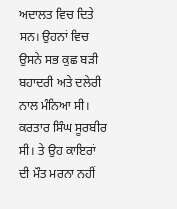ਅਦਾਲਤ ਵਿਚ ਦਿਤੇ ਸਨ। ਉਹਨਾਂ ਵਿਚ ਉਸਨੇ ਸਭ ਕੁਛ ਬੜੀ ਬਹਾਦਰੀ ਅਤੇ ਦਲੇਰੀ ਨਾਲ ਮੰਨਿਆ ਸੀ। ਕਰਤਾਰ ਸਿੰਘ ਸੂਰਬੀਰ ਸੀ। ਤੇ ਉਹ ਕਾਇਰਾਂ ਦੀ ਮੌਤ ਮਰਨਾ ਨਹੀਂ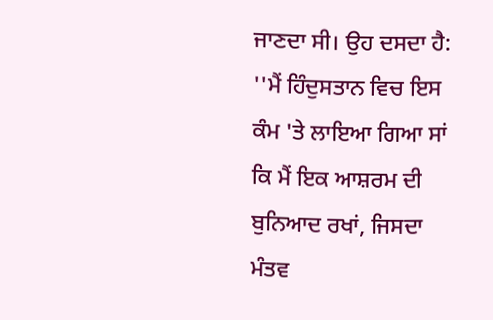ਜਾਣਦਾ ਸੀ। ਉਹ ਦਸਦਾ ਹੈ: ''ਮੈਂ ਹਿੰਦੁਸਤਾਨ ਵਿਚ ਇਸ ਕੰਮ 'ਤੇ ਲਾਇਆ ਗਿਆ ਸਾਂ ਕਿ ਮੈਂ ਇਕ ਆਸ਼ਰਮ ਦੀ ਬੁਨਿਆਦ ਰਖਾਂ, ਜਿਸਦਾ ਮੰਤਵ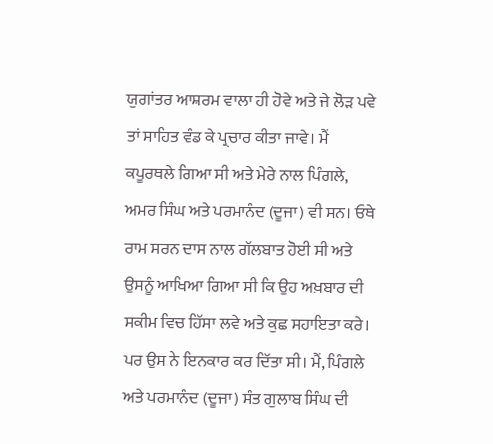ਯੁਗਾਂਤਰ ਆਸ਼ਰਮ ਵਾਲਾ ਹੀ ਹੋਵੇ ਅਤੇ ਜੇ ਲੋੜ ਪਵੇ ਤਾਂ ਸਾਹਿਤ ਵੰਡ ਕੇ ਪ੍ਰਚਾਰ ਕੀਤਾ ਜਾਵੇ। ਮੈਂ ਕਪੂਰਥਲੇ ਗਿਆ ਸੀ ਅਤੇ ਮੇਰੇ ਨਾਲ ਪਿੰਗਲੇ, ਅਮਰ ਸਿੰਘ ਅਤੇ ਪਰਮਾਨੰਦ (ਦੂਜਾ) ਵੀ ਸਨ। ਓਥੇ ਰਾਮ ਸਰਨ ਦਾਸ ਨਾਲ ਗੱਲਬਾਤ ਹੋਈ ਸੀ ਅਤੇ ਉਸਨੂੰ ਆਖਿਆ ਗਿਆ ਸੀ ਕਿ ਉਹ ਅਖ਼ਬਾਰ ਦੀ ਸਕੀਮ ਵਿਚ ਹਿੱਸਾ ਲਵੇ ਅਤੇ ਕੁਛ ਸਹਾਇਤਾ ਕਰੇ। ਪਰ ਉਸ ਨੇ ਇਨਕਾਰ ਕਰ ਦਿੱਤਾ ਸੀ। ਮੈਂ, ਪਿੰਗਲੇ ਅਤੇ ਪਰਮਾਨੰਦ (ਦੂਜਾ) ਸੰਤ ਗੁਲਾਬ ਸਿੰਘ ਦੀ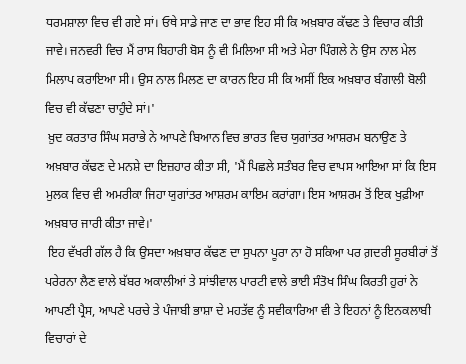ਧਰਮਸ਼ਾਲਾ ਵਿਚ ਵੀ ਗਏ ਸਾਂ। ਓਥੇ ਸਾਡੇ ਜਾਣ ਦਾ ਭਾਵ ਇਹ ਸੀ ਕਿ ਅਖ਼ਬਾਰ ਕੱਢਣ ਤੇ ਵਿਚਾਰ ਕੀਤੀ ਜਾਵੇ। ਜਨਵਰੀ ਵਿਚ ਮੈਂ ਰਾਸ ਬਿਹਾਰੀ ਬੋਸ ਨੂੰ ਵੀ ਮਿਲਿਆ ਸੀ ਅਤੇ ਮੇਰਾ ਪਿੰਗਲੇ ਨੇ ਉਸ ਨਾਲ ਮੇਲ ਮਿਲਾਪ ਕਰਾਇਆ ਸੀ। ਉਸ ਨਾਲ ਮਿਲਣ ਦਾ ਕਾਰਨ ਇਹ ਸੀ ਕਿ ਅਸੀਂ ਇਕ ਅਖ਼ਬਾਰ ਬੰਗਾਲੀ ਬੋਲੀ ਵਿਚ ਵੀ ਕੱਢਣਾ ਚਾਹੁੰਦੇ ਸਾਂ।'
 ਖ਼ੁਦ ਕਰਤਾਰ ਸਿੰਘ ਸਰਾਭੇ ਨੇ ਆਪਣੇ ਬਿਆਨ ਵਿਚ ਭਾਰਤ ਵਿਚ ਯੁਗਾਂਤਰ ਆਸ਼ਰਮ ਬਨਾਉਣ ਤੇ ਅਖ਼ਬਾਰ ਕੱਢਣ ਦੇ ਮਨਸ਼ੇ ਦਾ ਇਜ਼ਹਾਰ ਕੀਤਾ ਸੀ, 'ਮੈਂ ਪਿਛਲੇ ਸਤੰਬਰ ਵਿਚ ਵਾਪਸ ਆਇਆ ਸਾਂ ਕਿ ਇਸ ਮੁਲਕ ਵਿਚ ਵੀ ਅਮਰੀਕਾ ਜਿਹਾ ਯੁਗਾਂਤਰ ਆਸ਼ਰਮ ਕਾਇਮ ਕਰਾਂਗਾ। ਇਸ ਆਸ਼ਰਮ ਤੋਂ ਇਕ ਖੁਫ਼ੀਆ ਅਖ਼ਬਾਰ ਜਾਰੀ ਕੀਤਾ ਜਾਵੇ।'
 ਇਹ ਵੱਖਰੀ ਗੱਲ ਹੈ ਕਿ ਉਸਦਾ ਅਖ਼ਬਾਰ ਕੱਢਣ ਦਾ ਸੁਪਨਾ ਪੂਰਾ ਨਾ ਹੋ ਸਕਿਆ ਪਰ ਗ਼ਦਰੀ ਸੂਰਬੀਰਾਂ ਤੋਂ ਪਰੇਰਨਾ ਲੈਣ ਵਾਲੇ ਬੱਬਰ ਅਕਾਲੀਆਂ ਤੇ ਸਾਂਝੀਵਾਲ ਪਾਰਟੀ ਵਾਲੇ ਭਾਈ ਸੰਤੋਖ ਸਿੰਘ ਕਿਰਤੀ ਹੁਰਾਂ ਨੇ ਆਪਣੀ ਪ੍ਰੈਸ, ਆਪਣੇ ਪਰਚੇ ਤੇ ਪੰਜਾਬੀ ਭਾਸ਼ਾ ਦੇ ਮਹਤੱਵ ਨੂੰ ਸਵੀਕਾਰਿਆ ਵੀ ਤੇ ਇਹਨਾਂ ਨੂੰ ਇਨਕਲਾਬੀ ਵਿਚਾਰਾਂ ਦੇ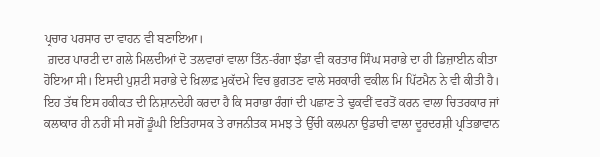ਪ੍ਰਚਾਰ ਪਰਸਾਰ ਦਾ ਵਾਹਨ ਵੀ ਬਣਾਇਆ।
 ਗ਼ਦਰ ਪਾਰਟੀ ਦਾ ਗਲੇ ਮਿਲਦੀਆਂ ਦੋ ਤਲਵਾਰਾਂ ਵਾਲਾ ਤਿੰਨ-ਰੰਗਾ ਝੰਡਾ ਵੀ ਕਰਤਾਰ ਸਿੰਘ ਸਰਾਭੇ ਦਾ ਹੀ ਡਿਜ਼ਾਈਨ ਕੀਤਾ ਹੋਇਆ ਸੀ। ਇਸਦੀ ਪੁਸ਼ਟੀ ਸਰਾਭੇ ਦੇ ਖ਼ਿਲਾਫ਼ ਮੁਕੱਦਮੇ ਵਿਚ ਭੁਗਤਣ ਵਾਲੇ ਸਰਕਾਰੀ ਵਕੀਲ ਮਿ ਪਿੱਟਮੈਨ ਨੇ ਵੀ ਕੀਤੀ ਹੈ। ਇਹ ਤੱਥ ਇਸ ਹਕੀਕਤ ਦੀ ਨਿਸ਼ਾਨਦੇਹੀ ਕਰਦਾ ਹੈ ਕਿ ਸਰਾਭਾ ਰੰਗਾਂ ਦੀ ਪਛਾਣ ਤੇ ਢੁਕਵੀਂ ਵਰਤੋਂ ਕਰਨ ਵਾਲਾ ਚਿਤਰਕਾਰ ਜਾਂ ਕਲਾਕਾਰ ਹੀ ਨਹੀਂ ਸੀ ਸਗੋਂ ਡੂੰਘੀ ਇਤਿਹਾਸਕ ਤੇ ਰਾਜਨੀਤਕ ਸਮਝ ਤੇ ਉੱਚੀ ਕਲਪਨਾ ਉਡਾਰੀ ਵਾਲਾ ਦੂਰਦਰਸ਼ੀ ਪ੍ਰਤਿਭਾਵਾਨ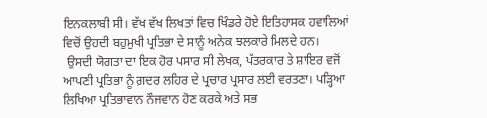ਇਨਕਲਾਬੀ ਸੀ। ਵੱਖ ਵੱਖ ਲਿਖਤਾਂ ਵਿਚ ਖਿੰਡਰੇ ਹੋਏ ਇਤਿਹਾਸਕ ਹਵਾਲਿਆਂ ਵਿਚੋਂ ਉਹਦੀ ਬਹੁਮੁਖੀ ਪ੍ਰਤਿਭਾ ਦੇ ਸਾਨੂੰ ਅਨੇਕ ਝਲਕਾਰੇ ਮਿਲਦੇ ਹਨ।
 ਉਸਦੀ ਯੋਗਤਾ ਦਾ ਇਕ ਹੋਰ ਪਸਾਰ ਸੀ ਲੇਖਕ, ਪੱਤਰਕਾਰ ਤੇ ਸ਼ਾਇਰ ਵਜੋਂ ਆਪਣੀ ਪ੍ਰਤਿਭਾ ਨੂੰ ਗ਼ਦਰ ਲਹਿਰ ਦੇ ਪ੍ਰਚਾਰ ਪ੍ਰਸਾਰ ਲਈ ਵਰਤਣਾ। ਪੜ੍ਹਿਆ ਲਿਖਿਆ ਪ੍ਰਤਿਭਾਵਾਨ ਨੌਜਵਾਨ ਹੋਣ ਕਰਕੇ ਅਤੇ ਸਭ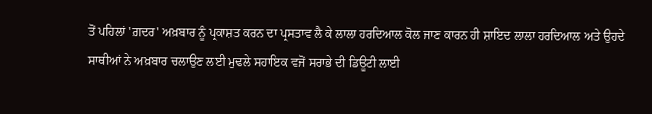ਤੋਂ ਪਹਿਲਾਂ 'ਗ਼ਦਰ' ਅਖ਼ਬਾਰ ਨੂੰ ਪ੍ਰਕਾਸ਼ਤ ਕਰਨ ਦਾ ਪ੍ਰਸਤਾਵ ਲੈ ਕੇ ਲਾਲਾ ਹਰਦਿਆਲ ਕੋਲ ਜਾਣ ਕਾਰਨ ਹੀ ਸ਼ਾਇਦ ਲਾਲਾ ਹਰਦਿਆਲ ਅਤੇ ਉਹਦੇ ਸਾਥੀਆਂ ਨੇ ਅਖ਼ਬਾਰ ਚਲਾਉਣ ਲਈ ਮੁਢਲੇ ਸਹਾਇਕ ਵਜੋਂ ਸਰਾਭੇ ਦੀ ਡਿਊਟੀ ਲਾਈ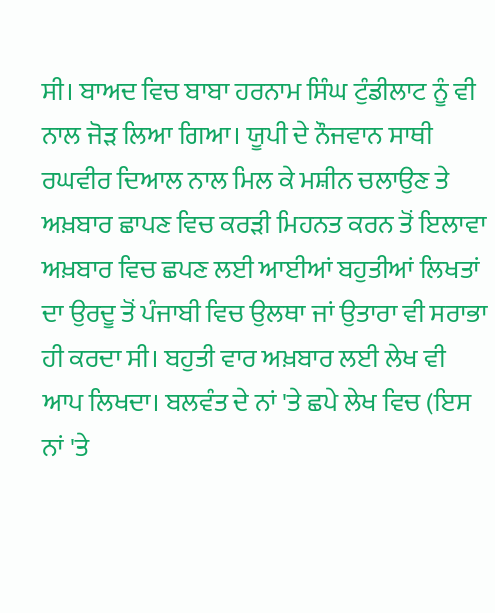ਸੀ। ਬਾਅਦ ਵਿਚ ਬਾਬਾ ਹਰਨਾਮ ਸਿੰਘ ਟੁੰਡੀਲਾਟ ਨੂੰ ਵੀ ਨਾਲ ਜੋੜ ਲਿਆ ਗਿਆ। ਯੂਪੀ ਦੇ ਨੌਜਵਾਨ ਸਾਥੀ ਰਘਵੀਰ ਦਿਆਲ ਨਾਲ ਮਿਲ ਕੇ ਮਸ਼ੀਨ ਚਲਾਉਣ ਤੇ ਅਖ਼ਬਾਰ ਛਾਪਣ ਵਿਚ ਕਰੜੀ ਮਿਹਨਤ ਕਰਨ ਤੋਂ ਇਲਾਵਾ ਅਖ਼ਬਾਰ ਵਿਚ ਛਪਣ ਲਈ ਆਈਆਂ ਬਹੁਤੀਆਂ ਲਿਖਤਾਂ ਦਾ ਉਰਦੂ ਤੋਂ ਪੰਜਾਬੀ ਵਿਚ ਉਲਥਾ ਜਾਂ ਉਤਾਰਾ ਵੀ ਸਰਾਭਾ ਹੀ ਕਰਦਾ ਸੀ। ਬਹੁਤੀ ਵਾਰ ਅਖ਼ਬਾਰ ਲਈ ਲੇਖ ਵੀ ਆਪ ਲਿਖਦਾ। ਬਲਵੰਤ ਦੇ ਨਾਂ 'ਤੇ ਛਪੇ ਲੇਖ ਵਿਚ (ਇਸ ਨਾਂ 'ਤੇ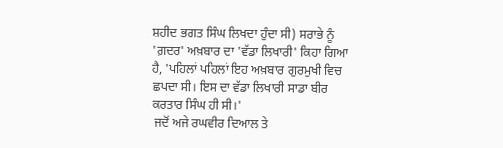ਸ਼ਹੀਦ ਭਗਤ ਸਿੰਘ ਲਿਖਦਾ ਹੁੰਦਾ ਸੀ) ਸਰਾਭੇ ਨੂੰ 'ਗ਼ਦਰ' ਅਖ਼ਬਾਰ ਦਾ 'ਵੱਡਾ ਲਿਖਾਰੀ' ਕਿਹਾ ਗਿਆ ਹੈ, 'ਪਹਿਲਾਂ ਪਹਿਲਾਂ ਇਹ ਅਖ਼ਬਾਰ ਗੁਰਮੁਖੀ ਵਿਚ ਛਪਦਾ ਸੀ। ਇਸ ਦਾ ਵੱਡਾ ਲਿਖਾਰੀ ਸਾਡਾ ਬੀਰ ਕਰਤਾਰ ਸਿੰਘ ਹੀ ਸੀ।'
 ਜਦੋਂ ਅਜੇ ਰਘਵੀਰ ਦਿਆਲ ਤੇ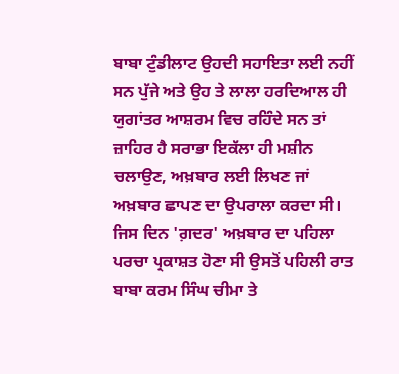ਬਾਬਾ ਟੁੰਡੀਲਾਟ ਉਹਦੀ ਸਹਾਇਤਾ ਲਈ ਨਹੀਂ ਸਨ ਪੁੱਜੇ ਅਤੇ ਉਹ ਤੇ ਲਾਲਾ ਹਰਦਿਆਲ ਹੀ ਯੁਗਾਂਤਰ ਆਸ਼ਰਮ ਵਿਚ ਰਹਿੰਦੇ ਸਨ ਤਾਂ ਜ਼ਾਹਿਰ ਹੈ ਸਰਾਭਾ ਇਕੱਲਾ ਹੀ ਮਸ਼ੀਨ ਚਲਾਉਣ, ਅਖ਼ਬਾਰ ਲਈ ਲਿਖਣ ਜਾਂ ਅਖ਼ਬਾਰ ਛਾਪਣ ਦਾ ਉਪਰਾਲਾ ਕਰਦਾ ਸੀ। ਜਿਸ ਦਿਨ 'ਗ਼ਦਰ' ਅਖ਼ਬਾਰ ਦਾ ਪਹਿਲਾ ਪਰਚਾ ਪ੍ਰਕਾਸ਼ਤ ਹੋਣਾ ਸੀ ਉਸਤੋਂ ਪਹਿਲੀ ਰਾਤ ਬਾਬਾ ਕਰਮ ਸਿੰਘ ਚੀਮਾ ਤੇ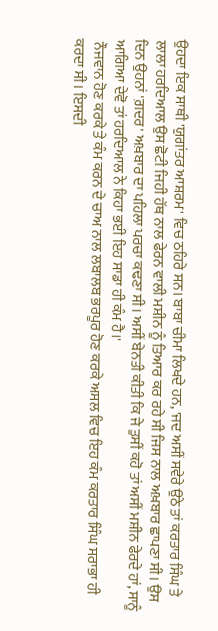ਉਹਦਾ ਇਕ ਸਾਥੀ 'ਯੁਗਾਂਤਰ ਆਸ਼ਰਮ' ਵਿਚ ਠਹਿਰੇ ਸਨ। ਬਾਬਾ ਚੀਮਾ ਲਿਖਦੇ ਹਨ, 'ਜਦ ਅਸੀਂ ਸਵੇਰੇ ਉਠੇ ਤਾਂ ਕਰਤਾਰ ਸਿੰਘ ਤੇ ਲਾਲਾ ਹਰਦਿਆਲ ਉਸ ਛੋਟੀ ਜਿਹੀ ਹੱਥ ਨਾਲ ਫੇਰਨ ਵਾਲੀ ਮਸ਼ੀਨ ਨੂੰ ਤਿਆਰ ਕਰ ਰਹੇ ਸੀ ਜਿਸ ਨਾਲ ਅਖ਼ਬਾਰ ਛਾਪਣਾ ਸੀ। ਉਸ ਦਿਨ ਉਹਨਾਂ 'ਗ਼ਦਰ' ਅਖ਼ਬਾਰ ਦਾ ਪਹਿਲਾ ਪਰਚਾ ਕਢਣਾ ਸੀ। ਅਸੀਂ ਬੇਨਤੀ ਕੀਤੀ ਕਿ ਜੇ ਤੁਸੀਂ ਕਹੋ ਤਾਂ ਅਸੀਂ ਮਸ਼ੀਨ ਫੇਰਦੇ ਹਾਂ, ਸਾਨੂੰ ਆਗਿਆ ਦੇਵੋ ਤਾਂ ਹਰਦਿਆਲ ਨੇ ਕਿਹਾ ਭਈ ਇਹ ਸਾਡਾ ਹੀ ਕੰਮ ਹੈ।'
 ਨੌਜਵਾਨ ਹੋਣ ਕਰਕੇ ਤੇ ਕੰਮ ਕਰਨ ਦੇ ਚਾਅ ਨਾਲ ਲਬਾਲਬ ਭਰਪੂਰ ਹੋਣ ਕਰਕੇ ਅਸਲ ਵਿਚ ਇਹ ਕੰਮ ਕਰਤਾਰ ਸਿੰਘ ਸਰਾਭਾ ਹੀ ਕਰਦਾ ਸੀ। ਇਸਦੀ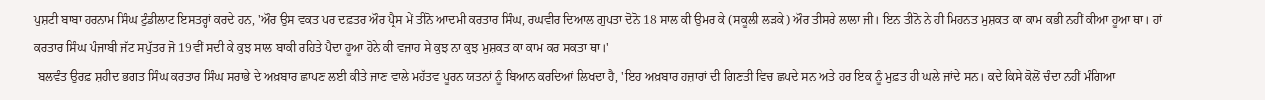ਪੁਸ਼ਟੀ ਬਾਬਾ ਹਰਨਾਮ ਸਿੰਘ ਟੁੰਡੀਲਾਟ ਇਸਤਰ੍ਹਾਂ ਕਰਦੇ ਹਨ, 'ਔਰ ਉਸ ਵਕਤ ਪਰ ਦਫ਼ਤਰ ਔਰ ਪ੍ਰੈਸ ਮੇਂ ਤੀਨੋ ਆਦਮੀ ਕਰਤਾਰ ਸਿੰਘ, ਰਘਵੀਰ ਦਿਆਲ ਗੁਪਤਾ ਦੋਨੋ 18 ਸਾਲ ਕੀ ਉਮਰ ਕੇ (ਸਕੂਲੀ ਲੜਕੇ) ਔਰ ਤੀਸਰੇ ਲਾਲਾ ਜੀ। ਇਨ ਤੀਨੋ ਨੇ ਹੀ ਮਿਹਨਤ ਮੁਸ਼ਕਤ ਕਾ ਕਾਮ ਕਭੀ ਨਹੀਂ ਕੀਆ ਹੂਆ ਥਾ। ਹਾਂ ਕਰਤਾਰ ਸਿੰਘ ਪੰਜਾਬੀ ਜੱਟ ਸਪੁੱਤਰ ਜੋ 19ਵੀਂ ਸਦੀ ਕੇ ਕੁਝ ਸਾਲ ਬਾਕੀ ਰਹਿਤੇ ਪੈਦਾ ਹੂਆ ਹੋਨੇ ਕੀ ਵਜਾਹ ਸੇ ਕੁਝ ਨਾ ਕੁਝ ਮੁਸ਼ਕਤ ਕਾ ਕਾਮ ਕਰ ਸਕਤਾ ਥਾ।'
 ਬਲਵੰਤ ਉਰਫ਼ ਸ਼ਹੀਦ ਭਗਤ ਸਿੰਘ ਕਰਤਾਰ ਸਿੰਘ ਸਰਾਭੇ ਦੇ ਅਖ਼ਬਾਰ ਛਾਪਣ ਲਈ ਕੀਤੇ ਜਾਣ ਵਾਲੇ ਮਹੱਤਵ ਪੂਰਨ ਯਤਨਾਂ ਨੂੰ ਬਿਆਨ ਕਰਦਿਆਂ ਲਿਖਦਾ ਹੈ, 'ਇਹ ਅਖ਼ਬਾਰ ਹਜ਼ਾਰਾਂ ਦੀ ਗਿਣਤੀ ਵਿਚ ਛਪਦੇ ਸਨ ਅਤੇ ਹਰ ਇਕ ਨੂੰ ਮੁਫ਼ਤ ਹੀ ਘਲੇ ਜਾਂਦੇ ਸਨ। ਕਦੇ ਕਿਸੇ ਕੋਲੋਂ ਚੰਦਾ ਨਹੀਂ ਮੰਗਿਆ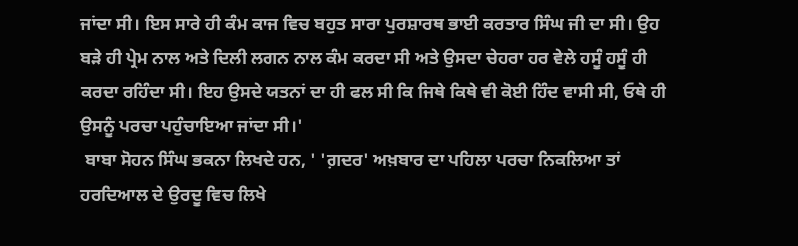ਜਾਂਦਾ ਸੀ। ਇਸ ਸਾਰੇ ਹੀ ਕੰਮ ਕਾਜ ਵਿਚ ਬਹੁਤ ਸਾਰਾ ਪੁਰਸ਼ਾਰਥ ਭਾਈ ਕਰਤਾਰ ਸਿੰਘ ਜੀ ਦਾ ਸੀ। ਉਹ ਬੜੇ ਹੀ ਪ੍ਰੇਮ ਨਾਲ ਅਤੇ ਦਿਲੀ ਲਗਨ ਨਾਲ ਕੰਮ ਕਰਦਾ ਸੀ ਅਤੇ ਉਸਦਾ ਚੇਹਰਾ ਹਰ ਵੇਲੇ ਹਸੂੰ ਹਸੂੰ ਹੀ ਕਰਦਾ ਰਹਿੰਦਾ ਸੀ। ਇਹ ਉਸਦੇ ਯਤਨਾਂ ਦਾ ਹੀ ਫਲ ਸੀ ਕਿ ਜਿਥੇ ਕਿਥੇ ਵੀ ਕੋਈ ਹਿੰਦ ਵਾਸੀ ਸੀ, ਓਥੇ ਹੀ ਉਸਨੂੰ ਪਰਚਾ ਪਹੁੰਚਾਇਆ ਜਾਂਦਾ ਸੀ।'
 ਬਾਬਾ ਸੋਹਨ ਸਿੰਘ ਭਕਨਾ ਲਿਖਦੇ ਹਨ, ' 'ਗ਼ਦਰ' ਅਖ਼ਬਾਰ ਦਾ ਪਹਿਲਾ ਪਰਚਾ ਨਿਕਲਿਆ ਤਾਂ ਹਰਦਿਆਲ ਦੇ ਉਰਦੂ ਵਿਚ ਲਿਖੇ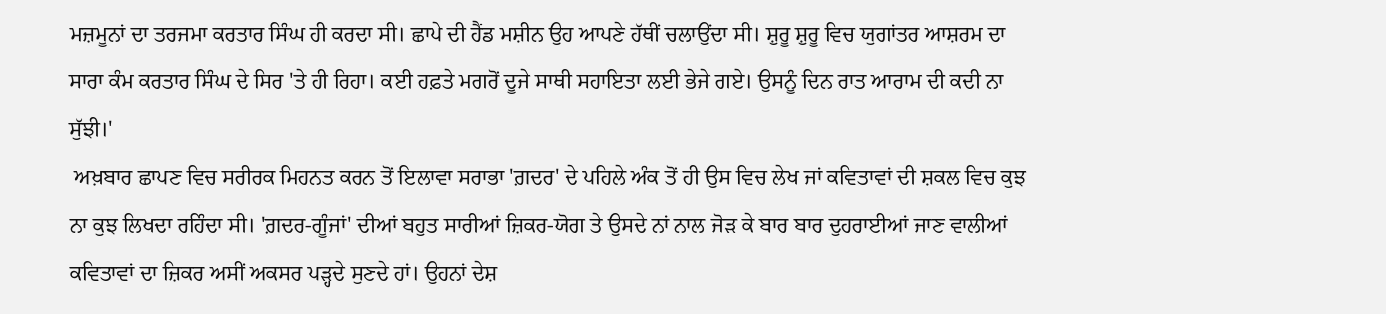ਮਜ਼ਮੂਨਾਂ ਦਾ ਤਰਜਮਾ ਕਰਤਾਰ ਸਿੰਘ ਹੀ ਕਰਦਾ ਸੀ। ਛਾਪੇ ਦੀ ਹੈਂਡ ਮਸ਼ੀਨ ਉਹ ਆਪਣੇ ਹੱਥੀਂ ਚਲਾਉਂਦਾ ਸੀ। ਸ਼ੁਰੂ ਸ਼ੁਰੂ ਵਿਚ ਯੁਗਾਂਤਰ ਆਸ਼ਰਮ ਦਾ ਸਾਰਾ ਕੰਮ ਕਰਤਾਰ ਸਿੰਘ ਦੇ ਸਿਰ 'ਤੇ ਹੀ ਰਿਹਾ। ਕਈ ਹਫ਼ਤੇ ਮਗਰੋਂ ਦੂਜੇ ਸਾਥੀ ਸਹਾਇਤਾ ਲਈ ਭੇਜੇ ਗਏ। ਉਸਨੂੰ ਦਿਨ ਰਾਤ ਆਰਾਮ ਦੀ ਕਦੀ ਨਾ ਸੁੱਝੀ।'
 ਅਖ਼ਬਾਰ ਛਾਪਣ ਵਿਚ ਸਰੀਰਕ ਮਿਹਨਤ ਕਰਨ ਤੋਂ ਇਲਾਵਾ ਸਰਾਭਾ 'ਗ਼ਦਰ' ਦੇ ਪਹਿਲੇ ਅੰਕ ਤੋਂ ਹੀ ਉਸ ਵਿਚ ਲੇਖ ਜਾਂ ਕਵਿਤਾਵਾਂ ਦੀ ਸ਼ਕਲ ਵਿਚ ਕੁਝ ਨਾ ਕੁਝ ਲਿਖਦਾ ਰਹਿੰਦਾ ਸੀ। 'ਗ਼ਦਰ-ਗੂੰਜਾਂ' ਦੀਆਂ ਬਹੁਤ ਸਾਰੀਆਂ ਜ਼ਿਕਰ-ਯੋਗ ਤੇ ਉਸਦੇ ਨਾਂ ਨਾਲ ਜੋੜ ਕੇ ਬਾਰ ਬਾਰ ਦੁਹਰਾਈਆਂ ਜਾਣ ਵਾਲੀਆਂ ਕਵਿਤਾਵਾਂ ਦਾ ਜ਼ਿਕਰ ਅਸੀਂ ਅਕਸਰ ਪੜ੍ਹਦੇ ਸੁਣਦੇ ਹਾਂ। ਉਹਨਾਂ ਦੇਸ਼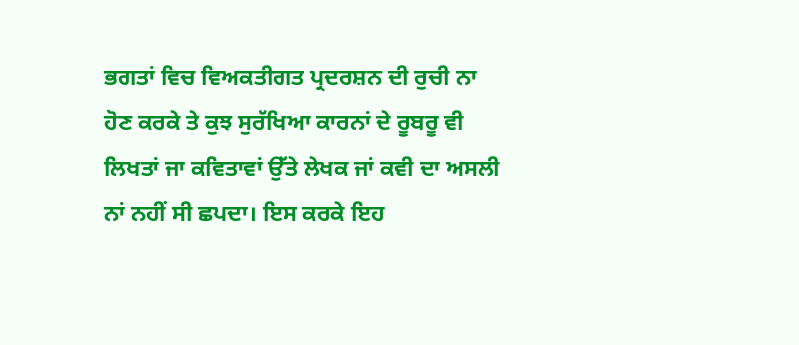ਭਗਤਾਂ ਵਿਚ ਵਿਅਕਤੀਗਤ ਪ੍ਰਦਰਸ਼ਨ ਦੀ ਰੁਚੀ ਨਾ ਹੋਣ ਕਰਕੇ ਤੇ ਕੁਝ ਸੁਰੱਖਿਆ ਕਾਰਨਾਂ ਦੇ ਰੂਬਰੂ ਵੀ ਲਿਖਤਾਂ ਜਾ ਕਵਿਤਾਵਾਂ ਉੱਤੇ ਲੇਖਕ ਜਾਂ ਕਵੀ ਦਾ ਅਸਲੀ ਨਾਂ ਨਹੀਂ ਸੀ ਛਪਦਾ। ਇਸ ਕਰਕੇ ਇਹ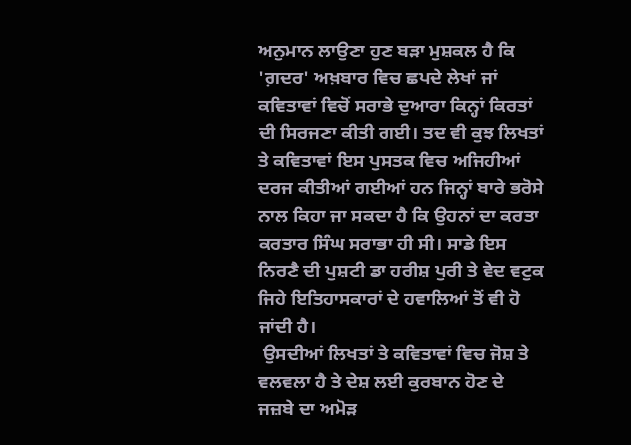ਅਨੁਮਾਨ ਲਾਉਣਾ ਹੁਣ ਬੜਾ ਮੁਸ਼ਕਲ ਹੈ ਕਿ 'ਗ਼ਦਰ' ਅਖ਼ਬਾਰ ਵਿਚ ਛਪਦੇ ਲੇਖਾਂ ਜਾਂ ਕਵਿਤਾਵਾਂ ਵਿਚੋਂ ਸਰਾਭੇ ਦੁਆਰਾ ਕਿਨ੍ਹਾਂ ਕਿਰਤਾਂ ਦੀ ਸਿਰਜਣਾ ਕੀਤੀ ਗਈ। ਤਦ ਵੀ ਕੁਝ ਲਿਖਤਾਂ ਤੇ ਕਵਿਤਾਵਾਂ ਇਸ ਪੁਸਤਕ ਵਿਚ ਅਜਿਹੀਆਂ ਦਰਜ ਕੀਤੀਆਂ ਗਈਆਂ ਹਨ ਜਿਨ੍ਹਾਂ ਬਾਰੇ ਭਰੋਸੇ ਨਾਲ ਕਿਹਾ ਜਾ ਸਕਦਾ ਹੈ ਕਿ ਉਹਨਾਂ ਦਾ ਕਰਤਾ ਕਰਤਾਰ ਸਿੰਘ ਸਰਾਭਾ ਹੀ ਸੀ। ਸਾਡੇ ਇਸ ਨਿਰਣੈ ਦੀ ਪੁਸ਼ਟੀ ਡਾ ਹਰੀਸ਼ ਪੁਰੀ ਤੇ ਵੇਦ ਵਟੁਕ ਜਿਹੇ ਇਤਿਹਾਸਕਾਰਾਂ ਦੇ ਹਵਾਲਿਆਂ ਤੋਂ ਵੀ ਹੋ ਜਾਂਦੀ ਹੈ।
 ਉਸਦੀਆਂ ਲਿਖਤਾਂ ਤੇ ਕਵਿਤਾਵਾਂ ਵਿਚ ਜੋਸ਼ ਤੇ ਵਲਵਲਾ ਹੈ ਤੇ ਦੇਸ਼ ਲਈ ਕੁਰਬਾਨ ਹੋਣ ਦੇ ਜਜ਼ਬੇ ਦਾ ਅਮੋੜ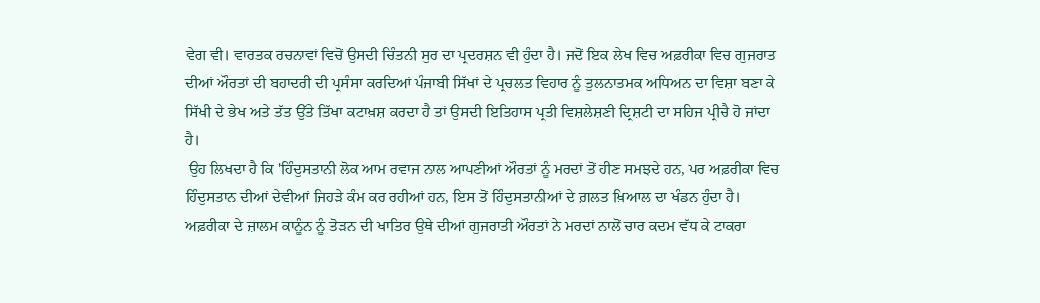ਵੇਗ ਵੀ। ਵਾਰਤਕ ਰਚਨਾਵਾਂ ਵਿਚੋਂ ਉਸਦੀ ਚਿੰਤਨੀ ਸੁਰ ਦਾ ਪ੍ਰਦਰਸ਼ਨ ਵੀ ਹੁੰਦਾ ਹੈ। ਜਦੋਂ ਇਕ ਲੇਖ ਵਿਚ ਅਫ਼ਰੀਕਾ ਵਿਚ ਗੁਜਰਾਤ ਦੀਆਂ ਔਰਤਾਂ ਦੀ ਬਹਾਦਰੀ ਦੀ ਪ੍ਰਸੰਸਾ ਕਰਦਿਆਂ ਪੰਜਾਬੀ ਸਿੱਖਾਂ ਦੇ ਪ੍ਰਚਲਤ ਵਿਹਾਰ ਨੂੰ ਤੁਲਨਾਤਮਕ ਅਧਿਅਨ ਦਾ ਵਿਸ਼ਾ ਬਣਾ ਕੇ ਸਿੱਖੀ ਦੇ ਭੇਖ ਅਤੇ ਤੱਤ ਉੱਤੇ ਤਿੱਖਾ ਕਟਾਖ਼ਸ਼ ਕਰਦਾ ਹੈ ਤਾਂ ਉਸਦੀ ਇਤਿਹਾਸ ਪ੍ਰਤੀ ਵਿਸ਼ਲੇਸ਼ਣੀ ਦ੍ਰਿਸ਼ਟੀ ਦਾ ਸਹਿਜ ਪ੍ਰੀਚੈ ਹੋ ਜਾਂਦਾ ਹੈ।
 ਉਹ ਲਿਖਦਾ ਹੈ ਕਿ 'ਹਿੰਦੁਸਤਾਨੀ ਲੋਕ ਆਮ ਰਵਾਜ ਨਾਲ ਆਪਣੀਆਂ ਔਰਤਾਂ ਨੂੰ ਮਰਦਾਂ ਤੋਂ ਹੀਣ ਸਮਝਦੇ ਹਨ, ਪਰ ਅਫ਼ਰੀਕਾ ਵਿਚ ਹਿੰਦੁਸਤਾਨ ਦੀਆਂ ਦੇਵੀਆਂ ਜਿਹੜੇ ਕੰਮ ਕਰ ਰਹੀਆਂ ਹਨ, ਇਸ ਤੋਂ ਹਿੰਦੁਸਤਾਨੀਆਂ ਦੇ ਗ਼ਲਤ ਖ਼ਿਆਲ ਦਾ ਖੰਡਨ ਹੁੰਦਾ ਹੈ। ਅਫ਼ਰੀਕਾ ਦੇ ਜ਼ਾਲਮ ਕਾਨੂੰਨ ਨੂੰ ਤੋੜਨ ਦੀ ਖਾਤਿਰ ਉਥੇ ਦੀਆਂ ਗੁਜਰਾਤੀ ਔਰਤਾਂ ਨੇ ਮਰਦਾਂ ਨਾਲੋਂ ਚਾਰ ਕਦਮ ਵੱਧ ਕੇ ਟਾਕਰਾ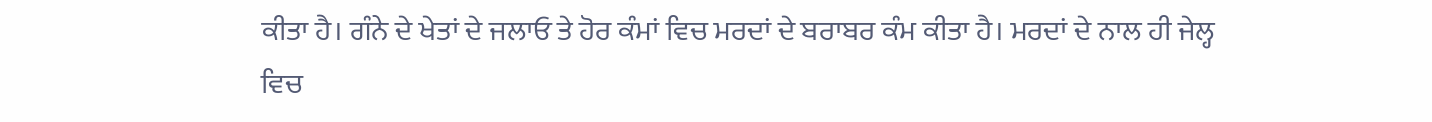ਕੀਤਾ ਹੈ। ਗੰਨੇ ਦੇ ਖੇਤਾਂ ਦੇ ਜਲਾਓ ਤੇ ਹੋਰ ਕੰਮਾਂ ਵਿਚ ਮਰਦਾਂ ਦੇ ਬਰਾਬਰ ਕੰਮ ਕੀਤਾ ਹੈ। ਮਰਦਾਂ ਦੇ ਨਾਲ ਹੀ ਜੇਲ੍ਹ ਵਿਚ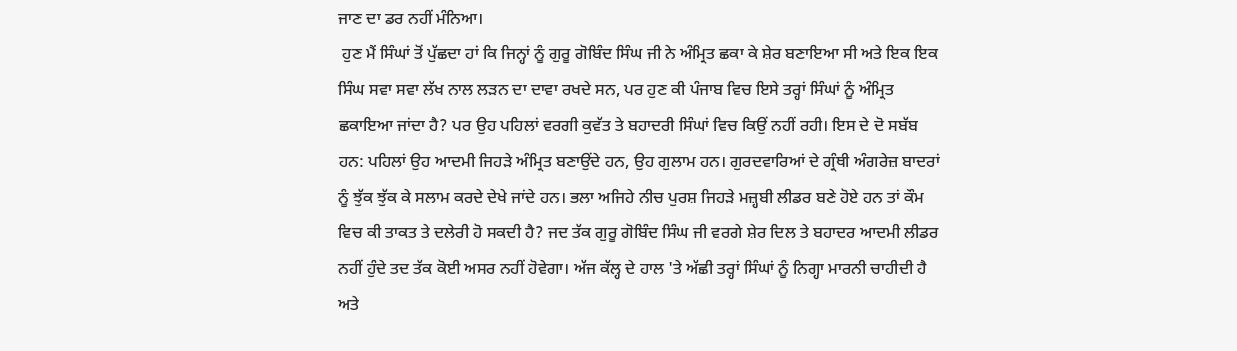ਜਾਣ ਦਾ ਡਰ ਨਹੀਂ ਮੰਨਿਆ।
 ਹੁਣ ਮੈਂ ਸਿੰਘਾਂ ਤੋਂ ਪੁੱਛਦਾ ਹਾਂ ਕਿ ਜਿਨ੍ਹਾਂ ਨੂੰ ਗੁਰੂ ਗੋਬਿੰਦ ਸਿੰਘ ਜੀ ਨੇ ਅੰਮ੍ਰਿਤ ਛਕਾ ਕੇ ਸ਼ੇਰ ਬਣਾਇਆ ਸੀ ਅਤੇ ਇਕ ਇਕ ਸਿੰਘ ਸਵਾ ਸਵਾ ਲੱਖ ਨਾਲ ਲੜਨ ਦਾ ਦਾਵਾ ਰਖਦੇ ਸਨ, ਪਰ ਹੁਣ ਕੀ ਪੰਜਾਬ ਵਿਚ ਇਸੇ ਤਰ੍ਹਾਂ ਸਿੰਘਾਂ ਨੂੰ ਅੰਮ੍ਰਿਤ ਛਕਾਇਆ ਜਾਂਦਾ ਹੈ? ਪਰ ਉਹ ਪਹਿਲਾਂ ਵਰਗੀ ਕੁਵੱਤ ਤੇ ਬਹਾਦਰੀ ਸਿੰਘਾਂ ਵਿਚ ਕਿਉਂ ਨਹੀਂ ਰਹੀ। ਇਸ ਦੇ ਦੋ ਸਬੱਬ ਹਨ: ਪਹਿਲਾਂ ਉਹ ਆਦਮੀ ਜਿਹੜੇ ਅੰਮ੍ਰਿਤ ਬਣਾਉਂਦੇ ਹਨ, ਉਹ ਗੁਲਾਮ ਹਨ। ਗੁਰਦਵਾਰਿਆਂ ਦੇ ਗ੍ਰੰਥੀ ਅੰਗਰੇਜ਼ ਬਾਦਰਾਂ ਨੂੰ ਝੁੱਕ ਝੁੱਕ ਕੇ ਸਲਾਮ ਕਰਦੇ ਦੇਖੇ ਜਾਂਦੇ ਹਨ। ਭਲਾ ਅਜਿਹੇ ਨੀਚ ਪੁਰਸ਼ ਜਿਹੜੇ ਮਜ਼੍ਹਬੀ ਲੀਡਰ ਬਣੇ ਹੋਏ ਹਨ ਤਾਂ ਕੌਮ ਵਿਚ ਕੀ ਤਾਕਤ ਤੇ ਦਲੇਰੀ ਹੋ ਸਕਦੀ ਹੈ? ਜਦ ਤੱਕ ਗੁਰੂ ਗੋਬਿੰਦ ਸਿੰਘ ਜੀ ਵਰਗੇ ਸ਼ੇਰ ਦਿਲ ਤੇ ਬਹਾਦਰ ਆਦਮੀ ਲੀਡਰ ਨਹੀਂ ਹੁੰਦੇ ਤਦ ਤੱਕ ਕੋਈ ਅਸਰ ਨਹੀਂ ਹੋਵੇਗਾ। ਅੱਜ ਕੱਲ੍ਹ ਦੇ ਹਾਲ 'ਤੇ ਅੱਛੀ ਤਰ੍ਹਾਂ ਸਿੰਘਾਂ ਨੂੰ ਨਿਗ੍ਹਾ ਮਾਰਨੀ ਚਾਹੀਦੀ ਹੈ ਅਤੇ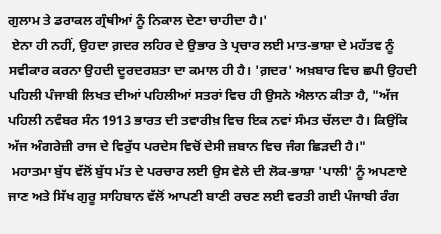ਗੁਲਾਮ ਤੇ ਡਰਾਕਲ ਗ੍ਰੰਥੀਆਂ ਨੂੰ ਨਿਕਾਲ ਦੇਣਾ ਚਾਹੀਦਾ ਹੈ।'
 ਏਨਾ ਹੀ ਨਹੀਂ, ਉਹਦਾ ਗ਼ਦਰ ਲਹਿਰ ਦੇ ਉਭਾਰ ਤੇ ਪ੍ਰਚਾਰ ਲਈ ਮਾਤ-ਭਾਸ਼ਾ ਦੇ ਮਹੱਤਵ ਨੂੰ ਸਵੀਕਾਰ ਕਰਨਾ ਉਹਦੀ ਦੂਰਦਰਸ਼ਤਾ ਦਾ ਕਮਾਲ ਹੀ ਹੈ। 'ਗ਼ਦਰ' ਅਖ਼ਬਾਰ ਵਿਚ ਛਪੀ ਉਹਦੀ ਪਹਿਲੀ ਪੰਜਾਬੀ ਲਿਖਤ ਦੀਆਂ ਪਹਿਲੀਆਂ ਸਤਰਾਂ ਵਿਚ ਹੀ ਉਸਨੇ ਐਲਾਨ ਕੀਤਾ ਹੈ, "ਅੱਜ ਪਹਿਲੀ ਨਵੰਬਰ ਸੰਨ 1913 ਭਾਰਤ ਦੀ ਤਵਾਰੀਖ਼ ਵਿਚ ਇਕ ਨਵਾਂ ਸੰਮਤ ਚੱਲਦਾ ਹੈ। ਕਿਉਂਕਿ ਅੱਜ ਅੰਗਰੇਜ਼ੀ ਰਾਜ ਦੇ ਵਿਰੁੱਧ ਪਰਦੇਸ ਵਿਚੋਂ ਦੇਸੀ ਜ਼ਬਾਨ ਵਿਚ ਜੰਗ ਛਿੜਦੀ ਹੈ।"
 ਮਹਾਤਮਾ ਬੁੱਧ ਵੱਲੋਂ ਬੁੱਧ ਮੱਤ ਦੇ ਪਰਚਾਰ ਲਈ ਉਸ ਵੇਲੇ ਦੀ ਲੋਕ-ਭਾਸ਼ਾ 'ਪਾਲੀ' ਨੂੰ ਅਪਣਾਏ ਜਾਣ ਅਤੇ ਸਿੱਖ ਗੁਰੂ ਸਾਹਿਬਾਨ ਵੱਲੋਂ ਆਪਣੀ ਬਾਣੀ ਰਚਣ ਲਈ ਵਰਤੀ ਗਈ ਪੰਜਾਬੀ ਰੰਗ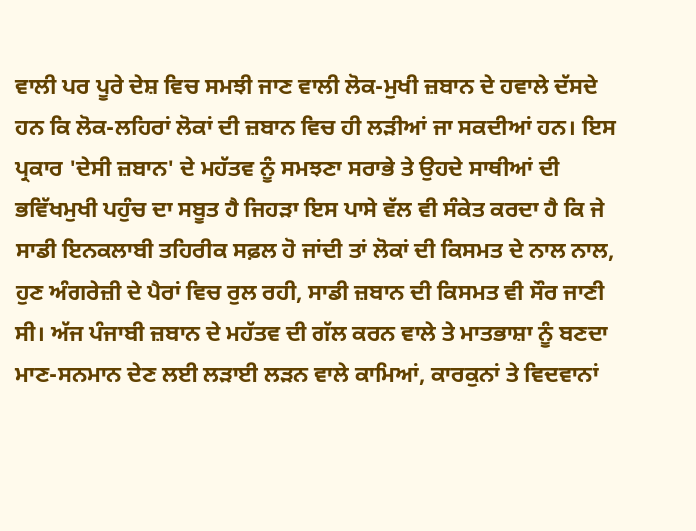ਵਾਲੀ ਪਰ ਪੂਰੇ ਦੇਸ਼ ਵਿਚ ਸਮਝੀ ਜਾਣ ਵਾਲੀ ਲੋਕ-ਮੁਖੀ ਜ਼ਬਾਨ ਦੇ ਹਵਾਲੇ ਦੱਸਦੇ ਹਨ ਕਿ ਲੋਕ-ਲਹਿਰਾਂ ਲੋਕਾਂ ਦੀ ਜ਼ਬਾਨ ਵਿਚ ਹੀ ਲੜੀਆਂ ਜਾ ਸਕਦੀਆਂ ਹਨ। ਇਸ ਪ੍ਰਕਾਰ 'ਦੇਸੀ ਜ਼ਬਾਨ' ਦੇ ਮਹੱਤਵ ਨੂੰ ਸਮਝਣਾ ਸਰਾਭੇ ਤੇ ਉਹਦੇ ਸਾਥੀਆਂ ਦੀ ਭਵਿੱਖਮੁਖੀ ਪਹੁੰਚ ਦਾ ਸਬੂਤ ਹੈ ਜਿਹੜਾ ਇਸ ਪਾਸੇ ਵੱਲ ਵੀ ਸੰਕੇਤ ਕਰਦਾ ਹੈ ਕਿ ਜੇ ਸਾਡੀ ਇਨਕਲਾਬੀ ਤਹਿਰੀਕ ਸਫ਼ਲ ਹੋ ਜਾਂਦੀ ਤਾਂ ਲੋਕਾਂ ਦੀ ਕਿਸਮਤ ਦੇ ਨਾਲ ਨਾਲ, ਹੁਣ ਅੰਗਰੇਜ਼ੀ ਦੇ ਪੈਰਾਂ ਵਿਚ ਰੁਲ ਰਹੀ, ਸਾਡੀ ਜ਼ਬਾਨ ਦੀ ਕਿਸਮਤ ਵੀ ਸੌਰ ਜਾਣੀ ਸੀ। ਅੱਜ ਪੰਜਾਬੀ ਜ਼ਬਾਨ ਦੇ ਮਹੱਤਵ ਦੀ ਗੱਲ ਕਰਨ ਵਾਲੇ ਤੇ ਮਾਤਭਾਸ਼ਾ ਨੂੰ ਬਣਦਾ ਮਾਣ-ਸਨਮਾਨ ਦੇਣ ਲਈ ਲੜਾਈ ਲੜਨ ਵਾਲੇ ਕਾਮਿਆਂ, ਕਾਰਕੁਨਾਂ ਤੇ ਵਿਦਵਾਨਾਂ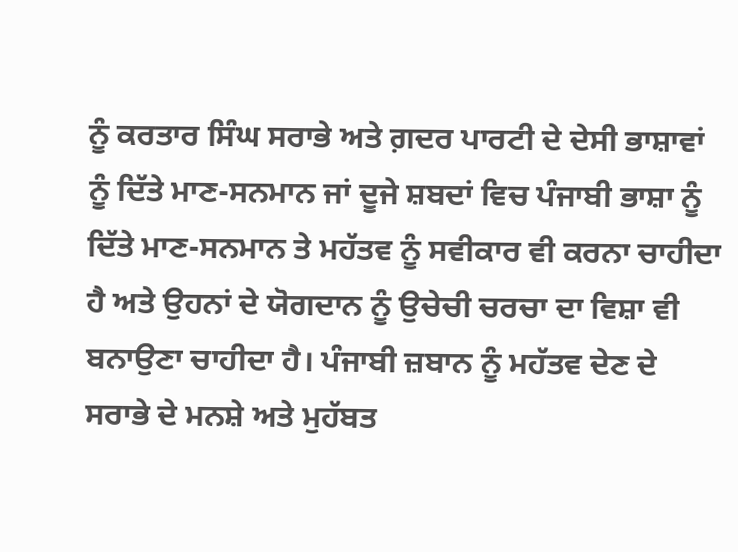ਨੂੰ ਕਰਤਾਰ ਸਿੰਘ ਸਰਾਭੇ ਅਤੇ ਗ਼ਦਰ ਪਾਰਟੀ ਦੇ ਦੇਸੀ ਭਾਸ਼ਾਵਾਂ ਨੂੰ ਦਿੱਤੇ ਮਾਣ-ਸਨਮਾਨ ਜਾਂ ਦੂਜੇ ਸ਼ਬਦਾਂ ਵਿਚ ਪੰਜਾਬੀ ਭਾਸ਼ਾ ਨੂੰ ਦਿੱਤੇ ਮਾਣ-ਸਨਮਾਨ ਤੇ ਮਹੱਤਵ ਨੂੰ ਸਵੀਕਾਰ ਵੀ ਕਰਨਾ ਚਾਹੀਦਾ ਹੈ ਅਤੇ ਉਹਨਾਂ ਦੇ ਯੋਗਦਾਨ ਨੂੰ ਉਚੇਚੀ ਚਰਚਾ ਦਾ ਵਿਸ਼ਾ ਵੀ ਬਨਾਉਣਾ ਚਾਹੀਦਾ ਹੈ। ਪੰਜਾਬੀ ਜ਼ਬਾਨ ਨੂੰ ਮਹੱਤਵ ਦੇਣ ਦੇ ਸਰਾਭੇ ਦੇ ਮਨਸ਼ੇ ਅਤੇ ਮੁਹੱਬਤ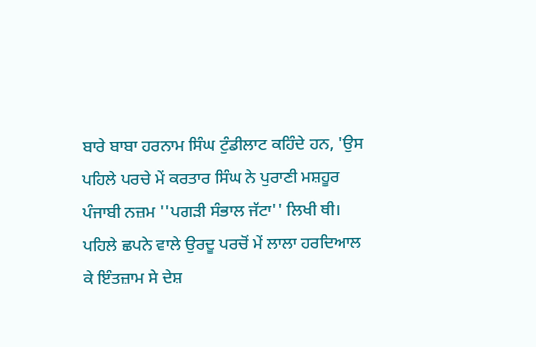ਬਾਰੇ ਬਾਬਾ ਹਰਨਾਮ ਸਿੰਘ ਟੁੰਡੀਲਾਟ ਕਹਿੰਦੇ ਹਨ, 'ਉਸ ਪਹਿਲੇ ਪਰਚੇ ਮੇਂ ਕਰਤਾਰ ਸਿੰਘ ਨੇ ਪੁਰਾਣੀ ਮਸ਼ਹੂਰ ਪੰਜਾਬੀ ਨਜ਼ਮ ''ਪਗੜੀ ਸੰਭਾਲ ਜੱਟਾ'' ਲਿਖੀ ਥੀ। ਪਹਿਲੇ ਛਪਨੇ ਵਾਲੇ ਉਰਦੂ ਪਰਚੋਂ ਮੇਂ ਲਾਲਾ ਹਰਦਿਆਲ ਕੇ ਇੰਤਜ਼ਾਮ ਸੇ ਦੇਸ਼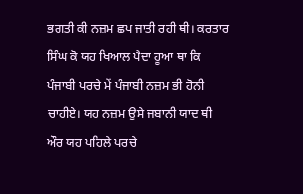ਭਗਤੀ ਕੀ ਨਜ਼ਮ ਛਪ ਜਾਤੀ ਰਹੀ ਥੀ। ਕਰਤਾਰ ਸਿੰਘ ਕੋ ਯਹ ਖਿਆਲ ਪੈਦਾ ਹੂਆ ਥਾ ਕਿ ਪੰਜਾਬੀ ਪਰਚੇ ਮੇਂ ਪੰਜਾਬੀ ਨਜ਼ਮ ਭੀ ਹੋਨੀ ਚਾਹੀਏ। ਯਹ ਨਜ਼ਮ ਉਸੇ ਜਬਾਨੀ ਯਾਦ ਥੀ ਔਰ ਯਹ ਪਹਿਲੇ ਪਰਚੇ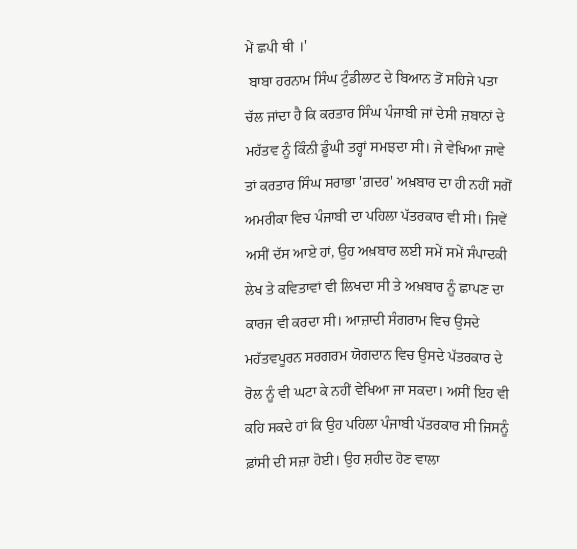ਮੇਂ ਛਪੀ ਥੀ ।'
 ਬਾਬਾ ਹਰਨਾਮ ਸਿੰਘ ਟੁੰਡੀਲਾਟ ਦੇ ਬਿਆਨ ਤੋਂ ਸਹਿਜੇ ਪਤਾ ਚੱਲ ਜਾਂਦਾ ਹੈ ਕਿ ਕਰਤਾਰ ਸਿੰਘ ਪੰਜਾਬੀ ਜਾਂ ਦੇਸੀ ਜ਼ਬਾਨਾਂ ਦੇ ਮਹੱਤਵ ਨੂੰ ਕਿੰਨੀ ਡੂੰਘੀ ਤਰ੍ਹਾਂ ਸਮਝਦਾ ਸੀ। ਜੇ ਵੇਖਿਆ ਜਾਵੇ ਤਾਂ ਕਰਤਾਰ ਸਿੰਘ ਸਰਾਭਾ 'ਗ਼ਦਰ' ਅਖ਼ਬਾਰ ਦਾ ਹੀ ਨਹੀਂ ਸਗੋਂ ਅਮਰੀਕਾ ਵਿਚ ਪੰਜਾਬੀ ਦਾ ਪਹਿਲਾ ਪੱਤਰਕਾਰ ਵੀ ਸੀ। ਜਿਵੇਂ ਅਸੀਂ ਦੱਸ ਆਏ ਹਾਂ, ਉਹ ਅਖ਼ਬਾਰ ਲਈ ਸਮੇਂ ਸਮੇਂ ਸੰਪਾਦਕੀ ਲੇਖ ਤੇ ਕਵਿਤਾਵਾਂ ਵੀ ਲਿਖਦਾ ਸੀ ਤੇ ਅਖ਼ਬਾਰ ਨੂੰ ਛਾਪਣ ਦਾ ਕਾਰਜ ਵੀ ਕਰਦਾ ਸੀ। ਆਜ਼ਾਦੀ ਸੰਗਰਾਮ ਵਿਚ ਉਸਦੇ ਮਹੱਤਵਪੂਰਨ ਸਰਗਰਮ ਯੋਗਦਾਨ ਵਿਚ ਉਸਦੇ ਪੱਤਰਕਾਰ ਦੇ ਰੋਲ ਨੂੰ ਵੀ ਘਟਾ ਕੇ ਨਹੀਂ ਵੇਖਿਆ ਜਾ ਸਕਦਾ। ਅਸੀਂ ਇਹ ਵੀ ਕਹਿ ਸਕਦੇ ਹਾਂ ਕਿ ਉਹ ਪਹਿਲਾ ਪੰਜਾਬੀ ਪੱਤਰਕਾਰ ਸੀ ਜਿਸਨੂੰ ਫ਼ਾਂਸੀ ਦੀ ਸਜ਼ਾ ਹੋਈ। ਉਹ ਸ਼ਹੀਦ ਹੋਣ ਵਾਲਾ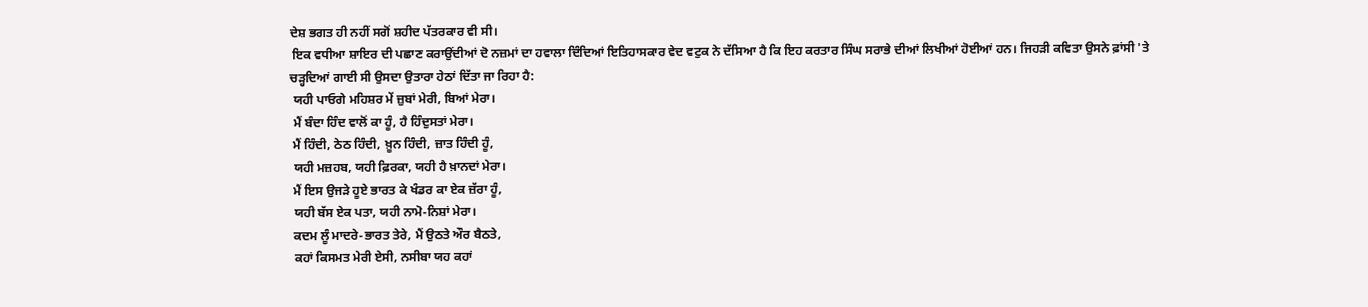ਦੇਸ਼ ਭਗਤ ਹੀ ਨਹੀਂ ਸਗੋਂ ਸ਼ਹੀਦ ਪੱਤਰਕਾਰ ਵੀ ਸੀ।
 ਇਕ ਵਧੀਆ ਸ਼ਾਇਰ ਦੀ ਪਛਾਣ ਕਰਾਉਂਦੀਆਂ ਦੋ ਨਜ਼ਮਾਂ ਦਾ ਹਵਾਲਾ ਦਿੰਦਿਆਂ ਇਤਿਹਾਸਕਾਰ ਵੇਦ ਵਟੁਕ ਨੇ ਦੱਸਿਆ ਹੈ ਕਿ ਇਹ ਕਰਤਾਰ ਸਿੰਘ ਸਰਾਭੇ ਦੀਆਂ ਲਿਖੀਆਂ ਹੋਈਆਂ ਹਨ। ਜਿਹੜੀ ਕਵਿਤਾ ਉਸਨੇ ਫ਼ਾਂਸੀ 'ਤੇ ਚੜ੍ਹਦਿਆਂ ਗਾਈ ਸੀ ਉਸਦਾ ਉਤਾਰਾ ਹੇਠਾਂ ਦਿੱਤਾ ਜਾ ਰਿਹਾ ਹੈ:
 ਯਹੀ ਪਾਓਗੇ ਮਹਿਸ਼ਰ ਮੇਂ ਜ਼ੁਬਾਂ ਮੇਰੀ, ਬਿਆਂ ਮੇਰਾ।
 ਮੈਂ ਬੰਦਾ ਹਿੰਦ ਵਾਲੋਂ ਕਾ ਹੂੰ, ਹੈ ਹਿੰਦੁਸਤਾਂ ਮੇਰਾ।
 ਮੈਂ ਹਿੰਦੀ, ਠੇਠ ਹਿੰਦੀ, ਖ਼ੂਨ ਹਿੰਦੀ, ਜ਼ਾਤ ਹਿੰਦੀ ਹੂੰ,
 ਯਹੀ ਮਜ਼ਹਬ, ਯਹੀ ਫ਼ਿਰਕਾ, ਯਹੀ ਹੈ ਖ਼ਾਨਦਾਂ ਮੇਰਾ।
 ਮੈਂ ਇਸ ਉਜੜੇ ਹੂਏ ਭਾਰਤ ਕੇ ਖੰਡਰ ਕਾ ਏਕ ਜ਼ੱਰਾ ਹੂੰ,
 ਯਹੀ ਬੱਸ ਏਕ ਪਤਾ, ਯਹੀ ਨਾਮੋ-ਨਿਸ਼ਾਂ ਮੇਰਾ।
 ਕਦਮ ਲੂੰ ਮਾਦਰੇ-ਭਾਰਤ ਤੇਰੇ, ਮੈਂ ਉਠਤੇ ਔਰ ਬੈਠਤੇ,
 ਕਹਾਂ ਕਿਸਮਤ ਮੇਰੀ ਏਸੀ, ਨਸੀਬਾ ਯਹ ਕਹਾਂ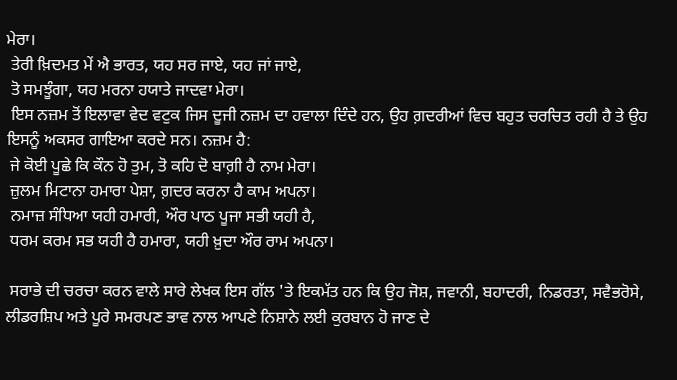ਮੇਰਾ।
 ਤੇਰੀ ਖ਼ਿਦਮਤ ਮੇਂ ਐ ਭਾਰਤ, ਯਹ ਸਰ ਜਾਏ, ਯਹ ਜਾਂ ਜਾਏ,
 ਤੋ ਸਮਝੂੰਗਾ, ਯਹ ਮਰਨਾ ਹਯਾਤੇ ਜਾਦਵਾ ਮੇਰਾ।
 ਇਸ ਨਜ਼ਮ ਤੋਂ ਇਲਾਵਾ ਵੇਦ ਵਟੁਕ ਜਿਸ ਦੂਜੀ ਨਜ਼ਮ ਦਾ ਹਵਾਲਾ ਦਿੰਦੇ ਹਨ, ਉਹ ਗ਼ਦਰੀਆਂ ਵਿਚ ਬਹੁਤ ਚਰਚਿਤ ਰਹੀ ਹੈ ਤੇ ਉਹ ਇਸਨੂੰ ਅਕਸਰ ਗਾਇਆ ਕਰਦੇ ਸਨ। ਨਜ਼ਮ ਹੈ:
 ਜੇ ਕੋਈ ਪੂਛੇ ਕਿ ਕੌਨ ਹੋ ਤੁਮ, ਤੋ ਕਹਿ ਦੋ ਬਾਗ਼ੀ ਹੈ ਨਾਮ ਮੇਰਾ।
 ਜ਼ੁਲਮ ਮਿਟਾਨਾ ਹਮਾਰਾ ਪੇਸ਼ਾ, ਗ਼ਦਰ ਕਰਨਾ ਹੈ ਕਾਮ ਅਪਨਾ।
 ਨਮਾਜ਼ ਸੰਧਿਆ ਯਹੀ ਹਮਾਰੀ, ਔਰ ਪਾਠ ਪੂਜਾ ਸਭੀ ਯਹੀ ਹੈ,
 ਧਰਮ ਕਰਮ ਸਭ ਯਹੀ ਹੈ ਹਮਾਰਾ, ਯਹੀ ਖ਼ੁਦਾ ਔਰ ਰਾਮ ਅਪਨਾ।

 ਸਰਾਭੇ ਦੀ ਚਰਚਾ ਕਰਨ ਵਾਲੇ ਸਾਰੇ ਲੇਖਕ ਇਸ ਗੱਲ 'ਤੇ ਇਕਮੱਤ ਹਨ ਕਿ ਉਹ ਜੋਸ਼, ਜਵਾਨੀ, ਬਹਾਦਰੀ, ਨਿਡਰਤਾ, ਸਵੈਭਰੋਸੇ, ਲੀਡਰਸ਼ਿਪ ਅਤੇ ਪੂਰੇ ਸਮਰਪਣ ਭਾਵ ਨਾਲ ਆਪਣੇ ਨਿਸ਼ਾਨੇ ਲਈ ਕੁਰਬਾਨ ਹੋ ਜਾਣ ਦੇ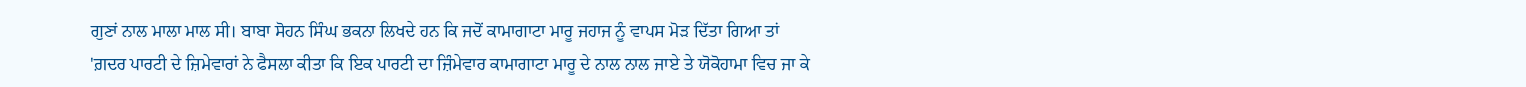ਗੁਣਾਂ ਨਾਲ ਮਾਲਾ ਮਾਲ ਸੀ। ਬਾਬਾ ਸੋਹਨ ਸਿੰਘ ਭਕਨਾ ਲਿਖਦੇ ਹਨ ਕਿ ਜਦੋਂ ਕਾਮਾਗਾਟਾ ਮਾਰੂ ਜਹਾਜ ਨੂੰ ਵਾਪਸ ਮੋੜ ਦਿੱਤਾ ਗਿਆ ਤਾਂ 'ਗ਼ਦਰ ਪਾਰਟੀ ਦੇ ਜ਼ਿਮੇਵਾਰਾਂ ਨੇ ਫੈਸਲਾ ਕੀਤਾ ਕਿ ਇਕ ਪਾਰਟੀ ਦਾ ਜ਼ਿੰਮੇਵਾਰ ਕਾਮਾਗਾਟਾ ਮਾਰੂ ਦੇ ਨਾਲ ਨਾਲ ਜਾਏ ਤੇ ਯੋਕੋਹਾਮਾ ਵਿਚ ਜਾ ਕੇ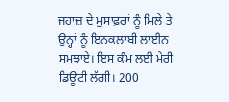ਜਹਾਜ਼ ਦੇ ਮੁਸਾਫ਼ਰਾਂ ਨੂੰ ਮਿਲੇ ਤੇ ਉਨ੍ਹਾਂ ਨੂੰ ਇਨਕਲਾਬੀ ਲਾਈਨ ਸਮਝਾਏ। ਇਸ ਕੰਮ ਲਈ ਮੇਰੀ ਡਿਊਟੀ ਲੱਗੀ। 200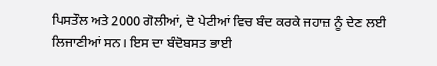ਪਿਸਤੌਲ ਅਤੇ 2000 ਗੋਲੀਆਂ, ਦੋ ਪੇਟੀਆਂ ਵਿਚ ਬੰਦ ਕਰਕੇ ਜਹਾਜ਼ ਨੂੰ ਦੇਣ ਲਈ ਲਿਜਾਣੀਆਂ ਸਨ। ਇਸ ਦਾ ਬੰਦੋਬਸਤ ਭਾਈ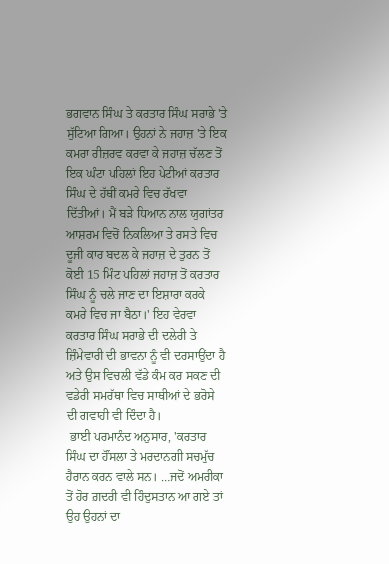ਭਗਵਾਨ ਸਿੰਘ ਤੇ ਕਰਤਾਰ ਸਿੰਘ ਸਰਾਭੇ 'ਤੇ ਸੁੱਟਿਆ ਗਿਆ। ਉਹਨਾਂ ਨੇ ਜਹਾਜ਼ 'ਤੇ ਇਕ ਕਮਰਾ ਰੀਜ਼ਰਵ ਕਰਵਾ ਕੇ ਜਹਾਜ਼ ਚੱਲਣ ਤੋਂ ਇਕ ਘੰਟਾ ਪਹਿਲਾਂ ਇਹ ਪੇਟੀਆਂ ਕਰਤਾਰ ਸਿੰਘ ਦੇ ਹੱਥੀਂ ਕਮਰੇ ਵਿਚ ਰੱਖਵਾ ਦਿੱਤੀਆਂ। ਮੈਂ ਬੜੇ ਧਿਆਨ ਨਾਲ ਯੁਗਾਂਤਰ ਆਸ਼ਰਮ ਵਿਚੋਂ ਨਿਕਲਿਆ ਤੇ ਰਸਤੇ ਵਿਚ ਦੂਜੀ ਕਾਰ ਬਦਲ ਕੇ ਜਹਾਜ਼ ਦੇ ਤੁਰਨ ਤੋਂ ਕੋਈ 15 ਮਿੰਟ ਪਹਿਲਾਂ ਜਹਾਜ਼ ਤੋਂ ਕਰਤਾਰ ਸਿੰਘ ਨੂੰ ਚਲੇ ਜਾਣ ਦਾ ਇਸ਼ਾਰਾ ਕਰਕੇ ਕਮਰੇ ਵਿਚ ਜਾ ਬੈਠਾ।' ਇਹ ਵੇਰਵਾ ਕਰਤਾਰ ਸਿੰਘ ਸਰਾਭੇ ਦੀ ਦਲੇਰੀ ਤੇ ਜ਼ਿੰਮੇਵਾਰੀ ਦੀ ਭਾਵਨਾ ਨੂੰ ਵੀ ਦਰਸਾਉਂਦਾ ਹੈ ਅਤੇ ਉਸ ਵਿਚਲੀ ਵੱਡੇ ਕੰਮ ਕਰ ਸਕਣ ਦੀ ਵਡੇਰੀ ਸਮਰੱਥਾ ਵਿਚ ਸਾਥੀਆਂ ਦੇ ਭਰੋਸੇ ਦੀ ਗਵਾਹੀ ਵੀ ਦਿੰਦਾ ਹੈ।
 ਭਾਈ ਪਰਮਾਨੰਦ ਅਨੁਸਾਰ, 'ਕਰਤਾਰ ਸਿੰਘ ਦਾ ਹੌਂਸਲਾ ਤੇ ਮਰਦਾਨਗੀ ਸਚਮੁੱਚ ਹੈਰਾਨ ਕਰਨ ਵਾਲੇ ਸਨ। …ਜਦੋਂ ਅਮਰੀਕਾ ਤੋਂ ਹੋਰ ਗ਼ਦਰੀ ਵੀ ਹਿੰਦੁਸਤਾਨ ਆ ਗਏ ਤਾਂ ਉਹ ਉਹਨਾਂ ਦਾ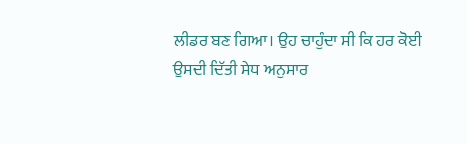ਲੀਡਰ ਬਣ ਗਿਆ। ਉਹ ਚਾਹੁੰਦਾ ਸੀ ਕਿ ਹਰ ਕੋਈ ਉਸਦੀ ਦਿੱਤੀ ਸੇਧ ਅਨੁਸਾਰ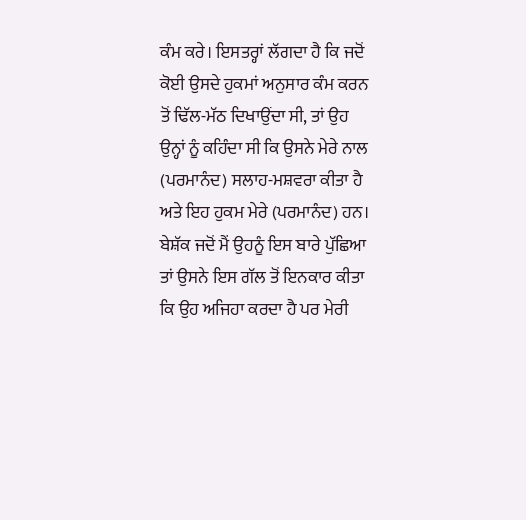ਕੰਮ ਕਰੇ। ਇਸਤਰ੍ਹਾਂ ਲੱਗਦਾ ਹੈ ਕਿ ਜਦੋਂ ਕੋਈ ਉਸਦੇ ਹੁਕਮਾਂ ਅਨੁਸਾਰ ਕੰਮ ਕਰਨ ਤੋਂ ਢਿੱਲ-ਮੱਠ ਦਿਖਾਉਂਦਾ ਸੀ, ਤਾਂ ਉਹ ਉਨ੍ਹਾਂ ਨੂੰ ਕਹਿੰਦਾ ਸੀ ਕਿ ਉਸਨੇ ਮੇਰੇ ਨਾਲ (ਪਰਮਾਨੰਦ) ਸਲਾਹ-ਮਸ਼ਵਰਾ ਕੀਤਾ ਹੈ ਅਤੇ ਇਹ ਹੁਕਮ ਮੇਰੇ (ਪਰਮਾਨੰਦ) ਹਨ। ਬੇਸ਼ੱਕ ਜਦੋਂ ਮੈਂ ਉਹਨੂੰ ਇਸ ਬਾਰੇ ਪੁੱਛਿਆ ਤਾਂ ਉਸਨੇ ਇਸ ਗੱਲ ਤੋਂ ਇਨਕਾਰ ਕੀਤਾ ਕਿ ਉਹ ਅਜਿਹਾ ਕਰਦਾ ਹੈ ਪਰ ਮੇਰੀ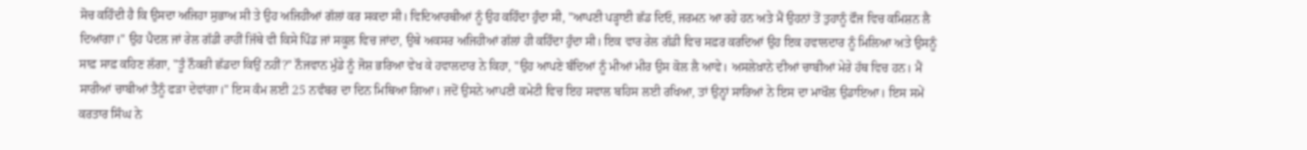ਸੋਚ ਕਹਿੰਦੀ ਹੈ ਕਿ ਉਸਦਾ ਅਜਿਹਾ ਸੁਭਾਅ ਸੀ ਤੇ ਉਹ ਅਜਿਹੀਆਂ ਗੱਲਾਂ ਕਰ ਸਕਦਾ ਸੀ। ਵਿਦਿਆਰਥੀਆਂ ਨੂੰ ਉਹ ਕਹਿੰਦਾ ਹੁੰਦਾ ਸੀ, "ਆਪਣੀ ਪੜ੍ਹਾਈ ਛੱਡ ਦਿਓ, ਜਰਮਨ ਆ ਰਹੇ ਹਨ ਅਤੇ ਮੈਂ ਉਹਨਾਂ ਤੋਂ ਤੁਹਾਨੂੰ ਫੌਜ ਵਿਚ ਕਮਿਸ਼ਨ ਲੈ ਦਿਆਂਗਾ।" ਉਹ ਪੈਦਲ ਜਾਂ ਰੇਲ ਗੱਡੀ ਰਾਹੀਂ ਜਿੱਥੇ ਵੀ ਕਿਸੇ ਪਿੰਡ ਜਾਂ ਸਕੂਲ ਵਿਚ ਜਾਂਦਾ, ਉਥੇ ਅਕਸਰ ਅਜਿਹੀਆਂ ਗੱਲਾਂ ਹੀ ਕਹਿੰਦਾ ਹੁੰਦਾ ਸੀ। ਇਕ ਵਾਰ ਰੇਲ ਗੱਡੀ ਵਿਚ ਸਫ਼ਰ ਕਰਦਿਆਂ ਉਹ ਇਕ ਹਵਾਲਦਾਰ ਨੂੰ ਮਿਲਿਆ ਅਤੇ ਉਸਨੂੰ ਸਾਫ਼ ਸਾਫ਼ ਕਹਿਣ ਲੱਗਾ, "ਤੂੰ ਨੌਕਰੀ ਛੱਡਦਾ ਕਿਉਂ ਨਹੀਂ?" ਨੌਜਵਾਨ ਮੁੰਡੇ ਨੂੰ ਜੋਸ਼ ਭਰਿਆ ਵੇਖ ਕੇ ਹਵਾਲਦਾਰ ਨੇ ਕਿਹਾ, "ਉਹ ਆਪਣੇ ਬੰਦਿਆਂ ਨੂੰ ਮੀਆਂ ਮੀਰ ਉਸ ਕੋਲ ਲੈ ਆਵੇ। ਅਸਲੇਖ਼ਾਨੇ ਦੀਆਂ ਚਾਬੀਆਂ ਮੇਰੇ ਹੱਥ ਵਿਚ ਹਨ। ਮੈਂ ਸਾਰੀਆਂ ਚਾਬੀਆਂ ਤੈਨੂੰ ਫੜਾ ਦੇਵਾਂਗਾ।" ਇਸ ਕੰਮ ਲਈ 25 ਨਵੰਬਰ ਦਾ ਦਿਨ ਮਿਥਿਆ ਗਿਆ। ਜਦੋਂ ਉਸਨੇ ਆਪਣੀ ਕਮੇਟੀ ਵਿਚ ਇਹ ਸਵਾਲ ਬਹਿਸ ਲਈ ਰਖਿਆ, ਤਾਂ ਉਨ੍ਹਾਂ ਸਾਰਿਆਂ ਨੇ ਇਸ ਦਾ ਮਾਖੌਲ ਉਡਾਇਆ। ਇਸ ਸਮੇਂ ਕਰਤਾਰ ਸਿੰਘ ਨੇ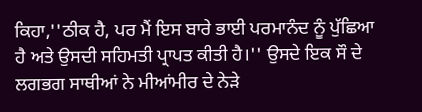ਕਿਹਾ,''ਠੀਕ ਹੈ, ਪਰ ਮੈਂ ਇਸ ਬਾਰੇ ਭਾਈ ਪਰਮਾਨੰਦ ਨੂੰ ਪੁੱਛਿਆ ਹੈ ਅਤੇ ਉਸਦੀ ਸਹਿਮਤੀ ਪ੍ਰਾਪਤ ਕੀਤੀ ਹੈ।'' ਉਸਦੇ ਇਕ ਸੌ ਦੇ ਲਗਭਗ ਸਾਥੀਆਂ ਨੇ ਮੀਆਂਮੀਰ ਦੇ ਨੇੜੇ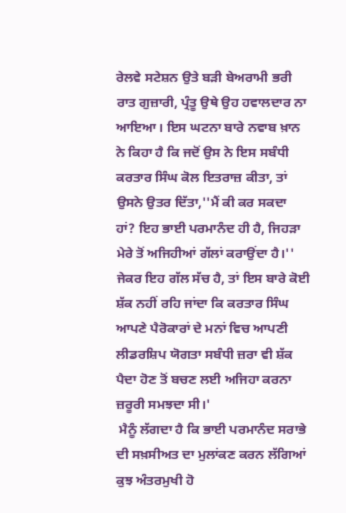ਰੇਲਵੇ ਸਟੇਸ਼ਨ ਉਤੇ ਬੜੀ ਬੇਅਰਾਮੀ ਭਰੀ ਰਾਤ ਗੁਜ਼ਾਰੀ, ਪ੍ਰੰਤੂ ਉਥੇ ਉਹ ਹਵਾਲਦਾਰ ਨਾ ਆਇਆ। ਇਸ ਘਟਨਾ ਬਾਰੇ ਨਵਾਬ ਖ਼ਾਨ ਨੇ ਕਿਹਾ ਹੈ ਕਿ ਜਦੋਂ ਉਸ ਨੇ ਇਸ ਸਬੰਧੀ ਕਰਤਾਰ ਸਿੰਘ ਕੋਲ ਇਤਰਾਜ਼ ਕੀਤਾ, ਤਾਂ ਉਸਨੇ ਉਤਰ ਦਿੱਤਾ,''ਮੈਂ ਕੀ ਕਰ ਸਕਦਾ ਹਾਂ? ਇਹ ਭਾਈ ਪਰਮਾਨੰਦ ਹੀ ਹੈ, ਜਿਹੜਾ ਮੇਰੇ ਤੋਂ ਅਜਿਹੀਆਂ ਗੱਲਾਂ ਕਰਾਉਂਦਾ ਹੈ।'' ਜੇਕਰ ਇਹ ਗੱਲ ਸੱਚ ਹੈ, ਤਾਂ ਇਸ ਬਾਰੇ ਕੋਈ ਸ਼ੱਕ ਨਹੀਂ ਰਹਿ ਜਾਂਦਾ ਕਿ ਕਰਤਾਰ ਸਿੰਘ ਆਪਣੇ ਪੈਰੋਕਾਰਾਂ ਦੇ ਮਨਾਂ ਵਿਚ ਆਪਣੀ ਲੀਡਰਸ਼ਿਪ ਯੋਗਤਾ ਸਬੰਧੀ ਜ਼ਰਾ ਵੀ ਸ਼ੱਕ ਪੈਦਾ ਹੋਣ ਤੋਂ ਬਚਣ ਲਈ ਅਜਿਹਾ ਕਰਨਾ ਜ਼ਰੂਰੀ ਸਮਝਦਾ ਸੀ।'
 ਮੈਨੂੰ ਲੱਗਦਾ ਹੈ ਕਿ ਭਾਈ ਪਰਮਾਨੰਦ ਸਰਾਭੇ ਦੀ ਸਖ਼ਸੀਅਤ ਦਾ ਮੁਲਾਂਕਣ ਕਰਨ ਲੱਗਿਆਂ ਕੁਝ ਅੰਤਰਮੁਖੀ ਹੋ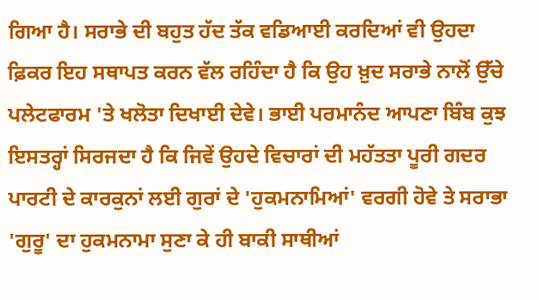ਗਿਆ ਹੈ। ਸਰਾਭੇ ਦੀ ਬਹੁਤ ਹੱਦ ਤੱਕ ਵਡਿਆਈ ਕਰਦਿਆਂ ਵੀ ਉਹਦਾ ਫ਼ਿਕਰ ਇਹ ਸਥਾਪਤ ਕਰਨ ਵੱਲ ਰਹਿੰਦਾ ਹੈ ਕਿ ਉਹ ਖ਼ੁਦ ਸਰਾਭੇ ਨਾਲੋਂ ਉੱਚੇ ਪਲੇਟਫਾਰਮ 'ਤੇ ਖਲੋਤਾ ਦਿਖਾਈ ਦੇਵੇ। ਭਾਈ ਪਰਮਾਨੰਦ ਆਪਣਾ ਬਿੰਬ ਕੁਝ ਇਸਤਰ੍ਹਾਂ ਸਿਰਜਦਾ ਹੈ ਕਿ ਜਿਵੇਂ ਉਹਦੇ ਵਿਚਾਰਾਂ ਦੀ ਮਹੱਤਤਾ ਪੂਰੀ ਗਦਰ ਪਾਰਟੀ ਦੇ ਕਾਰਕੁਨਾਂ ਲਈ ਗੁਰਾਂ ਦੇ 'ਹੁਕਮਨਾਮਿਆਂ' ਵਰਗੀ ਹੋਵੇ ਤੇ ਸਰਾਭਾ 'ਗੁਰੂ' ਦਾ ਹੁਕਮਨਾਮਾ ਸੁਣਾ ਕੇ ਹੀ ਬਾਕੀ ਸਾਥੀਆਂ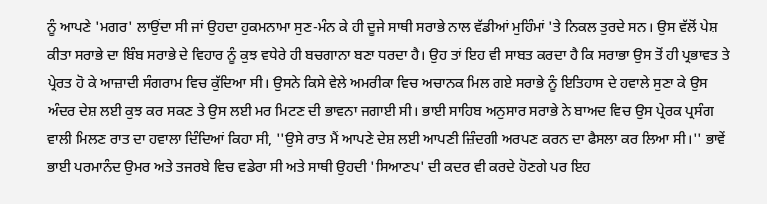ਨੂੰ ਆਪਣੇ 'ਮਗਰ' ਲਾਉਂਦਾ ਸੀ ਜਾਂ ਉਹਦਾ ਹੁਕਮਨਾਮਾ ਸੁਣ-ਮੰਨ ਕੇ ਹੀ ਦੂਜੇ ਸਾਥੀ ਸਰਾਭੇ ਨਾਲ ਵੱਡੀਆਂ ਮੁਹਿੰਮਾਂ 'ਤੇ ਨਿਕਲ ਤੁਰਦੇ ਸਨ। ਉਸ ਵੱਲੋਂ ਪੇਸ਼ ਕੀਤਾ ਸਰਾਭੇ ਦਾ ਬਿੰਬ ਸਰਾਭੇ ਦੇ ਵਿਹਾਰ ਨੂੰ ਕੁਝ ਵਧੇਰੇ ਹੀ ਬਚਗਾਨਾ ਬਣਾ ਧਰਦਾ ਹੈ। ਉਹ ਤਾਂ ਇਹ ਵੀ ਸਾਬਤ ਕਰਦਾ ਹੈ ਕਿ ਸਰਾਭਾ ਉਸ ਤੋਂ ਹੀ ਪ੍ਰਭਾਵਤ ਤੇ ਪ੍ਰੇਰਤ ਹੋ ਕੇ ਆਜ਼ਾਦੀ ਸੰਗਰਾਮ ਵਿਚ ਕੁੱਦਿਆ ਸੀ। ਉਸਨੇ ਕਿਸੇ ਵੇਲੇ ਅਮਰੀਕਾ ਵਿਚ ਅਚਾਨਕ ਮਿਲ ਗਏ ਸਰਾਭੇ ਨੂੰ ਇਤਿਹਾਸ ਦੇ ਹਵਾਲੇ ਸੁਣਾ ਕੇ ਉਸ ਅੰਦਰ ਦੇਸ਼ ਲਈ ਕੁਝ ਕਰ ਸਕਣ ਤੇ ਉਸ ਲਈ ਮਰ ਮਿਟਣ ਦੀ ਭਾਵਨਾ ਜਗਾਈ ਸੀ। ਭਾਈ ਸਾਹਿਬ ਅਨੁਸਾਰ ਸਰਾਭੇ ਨੇ ਬਾਅਦ ਵਿਚ ਉਸ ਪ੍ਰੇਰਕ ਪ੍ਰਸੰਗ ਵਾਲੀ ਮਿਲਣ ਰਾਤ ਦਾ ਹਵਾਲਾ ਦਿੰਦਿਆਂ ਕਿਹਾ ਸੀ, ''ਉਸੇ ਰਾਤ ਮੈਂ ਆਪਣੇ ਦੇਸ਼ ਲਈ ਆਪਣੀ ਜ਼ਿੰਦਗੀ ਅਰਪਣ ਕਰਨ ਦਾ ਫੈਸਲਾ ਕਰ ਲਿਆ ਸੀ।'' ਭਾਵੇਂ ਭਾਈ ਪਰਮਾਨੰਦ ਉਮਰ ਅਤੇ ਤਜਰਬੇ ਵਿਚ ਵਡੇਰਾ ਸੀ ਅਤੇ ਸਾਥੀ ਉਹਦੀ 'ਸਿਆਣਪ' ਦੀ ਕਦਰ ਵੀ ਕਰਦੇ ਹੋਣਗੇ ਪਰ ਇਹ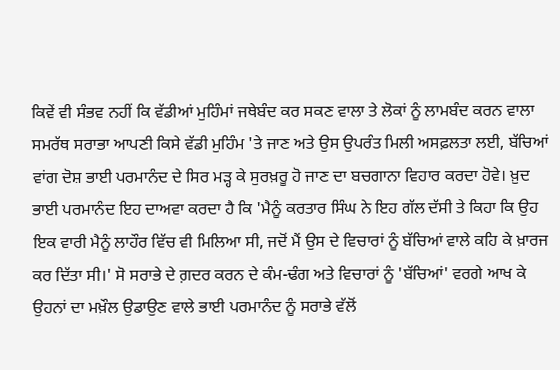ਕਿਵੇਂ ਵੀ ਸੰਭਵ ਨਹੀਂ ਕਿ ਵੱਡੀਆਂ ਮੁਹਿੰਮਾਂ ਜਥੇਬੰਦ ਕਰ ਸਕਣ ਵਾਲਾ ਤੇ ਲੋਕਾਂ ਨੂੰ ਲਾਮਬੰਦ ਕਰਨ ਵਾਲਾ ਸਮਰੱਥ ਸਰਾਭਾ ਆਪਣੀ ਕਿਸੇ ਵੱਡੀ ਮੁਹਿੰਮ 'ਤੇ ਜਾਣ ਅਤੇ ਉਸ ਉਪਰੰਤ ਮਿਲੀ ਅਸਫ਼ਲਤਾ ਲਈ, ਬੱਚਿਆਂ ਵਾਂਗ ਦੋਸ਼ ਭਾਈ ਪਰਮਾਨੰਦ ਦੇ ਸਿਰ ਮੜ੍ਹ ਕੇ ਸੁਰਖ਼ਰੂ ਹੋ ਜਾਣ ਦਾ ਬਚਗਾਨਾ ਵਿਹਾਰ ਕਰਦਾ ਹੋਵੇ। ਖ਼ੁਦ ਭਾਈ ਪਰਮਾਨੰਦ ਇਹ ਦਾਅਵਾ ਕਰਦਾ ਹੈ ਕਿ 'ਮੈਨੂੰ ਕਰਤਾਰ ਸਿੰਘ ਨੇ ਇਹ ਗੱਲ ਦੱਸੀ ਤੇ ਕਿਹਾ ਕਿ ਉਹ ਇਕ ਵਾਰੀ ਮੈਨੂੰ ਲਾਹੌਰ ਵਿੱਚ ਵੀ ਮਿਲਿਆ ਸੀ, ਜਦੋਂ ਮੈਂ ਉਸ ਦੇ ਵਿਚਾਰਾਂ ਨੂੰ ਬੱਚਿਆਂ ਵਾਲੇ ਕਹਿ ਕੇ ਖ਼ਾਰਜ ਕਰ ਦਿੱਤਾ ਸੀ।' ਸੋ ਸਰਾਭੇ ਦੇ ਗ਼ਦਰ ਕਰਨ ਦੇ ਕੰਮ-ਢੰਗ ਅਤੇ ਵਿਚਾਰਾਂ ਨੂੰ 'ਬੱਚਿਆਂ' ਵਰਗੇ ਆਖ ਕੇ ਉਹਨਾਂ ਦਾ ਮਖ਼ੌਲ ਉਡਾਉਣ ਵਾਲੇ ਭਾਈ ਪਰਮਾਨੰਦ ਨੂੰ ਸਰਾਭੇ ਵੱਲੋਂ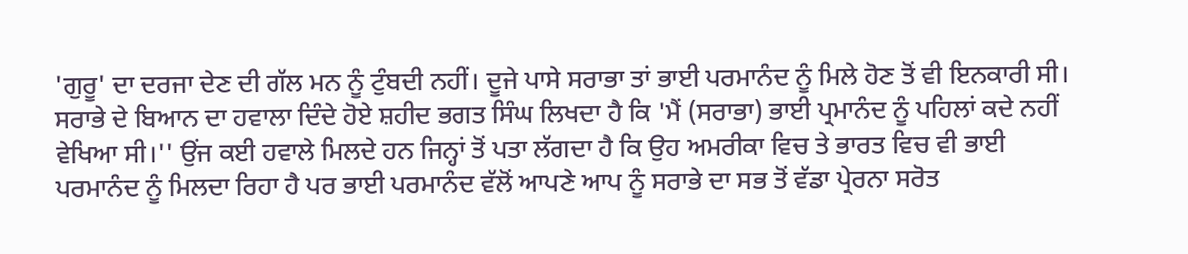'ਗੁਰੂ' ਦਾ ਦਰਜਾ ਦੇਣ ਦੀ ਗੱਲ ਮਨ ਨੂੰ ਟੁੰਬਦੀ ਨਹੀਂ। ਦੂਜੇ ਪਾਸੇ ਸਰਾਭਾ ਤਾਂ ਭਾਈ ਪਰਮਾਨੰਦ ਨੂੰ ਮਿਲੇ ਹੋਣ ਤੋਂ ਵੀ ਇਨਕਾਰੀ ਸੀ। ਸਰਾਭੇ ਦੇ ਬਿਆਨ ਦਾ ਹਵਾਲਾ ਦਿੰਦੇ ਹੋਏ ਸ਼ਹੀਦ ਭਗਤ ਸਿੰਘ ਲਿਖਦਾ ਹੈ ਕਿ 'ਮੈਂ (ਸਰਾਭਾ) ਭਾਈ ਪ੍ਰਮਾਨੰਦ ਨੂੰ ਪਹਿਲਾਂ ਕਦੇ ਨਹੀਂ ਵੇਖਿਆ ਸੀ।'' ਉਂਜ ਕਈ ਹਵਾਲੇ ਮਿਲਦੇ ਹਨ ਜਿਨ੍ਹਾਂ ਤੋਂ ਪਤਾ ਲੱਗਦਾ ਹੈ ਕਿ ਉਹ ਅਮਰੀਕਾ ਵਿਚ ਤੇ ਭਾਰਤ ਵਿਚ ਵੀ ਭਾਈ ਪਰਮਾਨੰਦ ਨੂੰ ਮਿਲਦਾ ਰਿਹਾ ਹੈ ਪਰ ਭਾਈ ਪਰਮਾਨੰਦ ਵੱਲੋਂ ਆਪਣੇ ਆਪ ਨੂੰ ਸਰਾਭੇ ਦਾ ਸਭ ਤੋਂ ਵੱਡਾ ਪ੍ਰੇਰਨਾ ਸਰੋਤ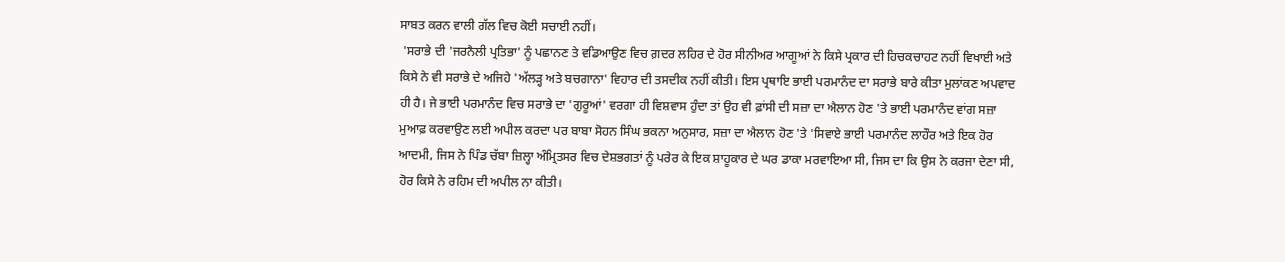ਸਾਬਤ ਕਰਨ ਵਾਲੀ ਗੱਲ ਵਿਚ ਕੋਈ ਸਚਾਈ ਨਹੀਂ।
 'ਸਰਾਭੇ ਦੀ 'ਜਰਨੈਲੀ ਪ੍ਰਤਿਭਾ' ਨੂੰ ਪਛਾਨਣ ਤੇ ਵਡਿਆਉਣ ਵਿਚ ਗ਼ਦਰ ਲਹਿਰ ਦੇ ਹੋਰ ਸੀਨੀਅਰ ਆਗੂਆਂ ਨੇ ਕਿਸੇ ਪ੍ਰਕਾਰ ਦੀ ਹਿਚਕਚਾਹਟ ਨਹੀਂ ਵਿਖਾਈ ਅਤੇ ਕਿਸੇ ਨੇ ਵੀ ਸਰਾਭੇ ਦੇ ਅਜਿਹੇ 'ਅੱਲੜ੍ਹ ਅਤੇ ਬਚਗਾਨਾ' ਵਿਹਾਰ ਦੀ ਤਸਦੀਕ ਨਹੀਂ ਕੀਤੀ। ਇਸ ਪ੍ਰਥਾਇ ਭਾਈ ਪਰਮਾਨੰਦ ਦਾ ਸਰਾਭੇ ਬਾਰੇ ਕੀਤਾ ਮੁਲਾਂਕਣ ਅਪਵਾਦ ਹੀ ਹੈ। ਜੇ ਭਾਈ ਪਰਮਾਨੰਦ ਵਿਚ ਸਰਾਭੇ ਦਾ 'ਗੁਰੂਆਂ' ਵਰਗਾ ਹੀ ਵਿਸ਼ਵਾਸ ਹੁੰਦਾ ਤਾਂ ਉਹ ਵੀ ਫ਼ਾਂਸੀ ਦੀ ਸਜ਼ਾ ਦਾ ਐਲਾਨ ਹੋਣ 'ਤੇ ਭਾਈ ਪਰਮਾਨੰਦ ਵਾਂਗ ਸਜ਼ਾ ਮੁਆਫ਼ ਕਰਵਾਉਣ ਲਈ ਅਪੀਲ ਕਰਦਾ ਪਰ ਬਾਬਾ ਸੋਹਨ ਸਿੰਘ ਭਕਨਾ ਅਨੁਸਾਰ, ਸਜ਼ਾ ਦਾ ਐਲਾਨ ਹੋਣ 'ਤੇ 'ਸਿਵਾਏ ਭਾਈ ਪਰਮਾਨੰਦ ਲਾਹੌਰ ਅਤੇ ਇਕ ਹੋਰ ਆਦਮੀ, ਜਿਸ ਨੇ ਪਿੰਡ ਚੱਬਾ ਜ਼ਿਲ੍ਹਾ ਅੰਮ੍ਰਿਤਸਰ ਵਿਚ ਦੇਸ਼ਭਗਤਾਂ ਨੂੰ ਪਰੇਰ ਕੇ ਇਕ ਸ਼ਾਹੂਕਾਰ ਦੇ ਘਰ ਡਾਕਾ ਮਰਵਾਇਆ ਸੀ, ਜਿਸ ਦਾ ਕਿ ਉਸ ਨੇ ਕਰਜਾ ਦੇਣਾ ਸੀ, ਹੋਰ ਕਿਸੇ ਨੇ ਰਹਿਮ ਦੀ ਅਪੀਲ ਨਾ ਕੀਤੀ।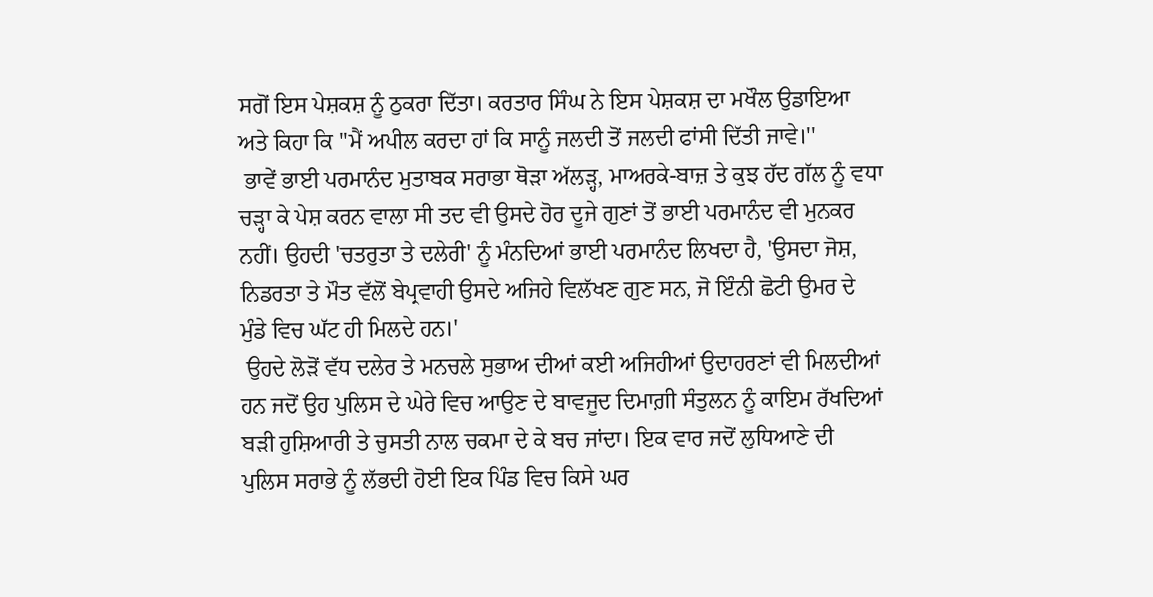ਸਗੋਂ ਇਸ ਪੇਸ਼ਕਸ਼ ਨੂੰ ਠੁਕਰਾ ਦਿੱਤਾ। ਕਰਤਾਰ ਸਿੰਘ ਨੇ ਇਸ ਪੇਸ਼ਕਸ਼ ਦਾ ਮਖੌਲ ਉਡਾਇਆ ਅਤੇ ਕਿਹਾ ਕਿ ''ਮੈਂ ਅਪੀਲ ਕਰਦਾ ਹਾਂ ਕਿ ਸਾਨੂੰ ਜਲਦੀ ਤੋਂ ਜਲਦੀ ਫਾਂਸੀ ਦਿੱਤੀ ਜਾਵੇ।''
 ਭਾਵੇਂ ਭਾਈ ਪਰਮਾਨੰਦ ਮੁਤਾਬਕ ਸਰਾਭਾ ਥੋੜਾ ਅੱਲੜ੍ਹ, ਮਾਅਰਕੇ-ਬਾਜ਼ ਤੇ ਕੁਝ ਹੱਦ ਗੱਲ ਨੂੰ ਵਧਾ ਚੜ੍ਹਾ ਕੇ ਪੇਸ਼ ਕਰਨ ਵਾਲਾ ਸੀ ਤਦ ਵੀ ਉਸਦੇ ਹੋਰ ਦੂਜੇ ਗੁਣਾਂ ਤੋਂ ਭਾਈ ਪਰਮਾਨੰਦ ਵੀ ਮੁਨਕਰ ਨਹੀਂ। ਉਹਦੀ 'ਚਤਰੁਤਾ ਤੇ ਦਲੇਰੀ' ਨੂੰ ਮੰਨਦਿਆਂ ਭਾਈ ਪਰਮਾਨੰਦ ਲਿਖਦਾ ਹੈ, 'ਉਸਦਾ ਜੋਸ਼, ਨਿਡਰਤਾ ਤੇ ਮੌਤ ਵੱਲੋਂ ਬੇਪ੍ਰਵਾਹੀ ਉਸਦੇ ਅਜਿਹੇ ਵਿਲੱਖਣ ਗੁਣ ਸਨ, ਜੋ ਇੰਨੀ ਛੋਟੀ ਉਮਰ ਦੇ ਮੁੰਡੇ ਵਿਚ ਘੱਟ ਹੀ ਮਿਲਦੇ ਹਨ।'
 ਉਹਦੇ ਲੋੜੋਂ ਵੱਧ ਦਲੇਰ ਤੇ ਮਨਚਲੇ ਸੁਭਾਅ ਦੀਆਂ ਕਈ ਅਜਿਹੀਆਂ ਉਦਾਹਰਣਾਂ ਵੀ ਮਿਲਦੀਆਂ ਹਨ ਜਦੋਂ ਉਹ ਪੁਲਿਸ ਦੇ ਘੇਰੇ ਵਿਚ ਆਉਣ ਦੇ ਬਾਵਜੂਦ ਦਿਮਾਗ਼ੀ ਸੰਤੁਲਨ ਨੂੰ ਕਾਇਮ ਰੱਖਦਿਆਂ ਬੜੀ ਹੁਸ਼ਿਆਰੀ ਤੇ ਚੁਸਤੀ ਨਾਲ ਚਕਮਾ ਦੇ ਕੇ ਬਚ ਜਾਂਦਾ। ਇਕ ਵਾਰ ਜਦੋਂ ਲੁਧਿਆਣੇ ਦੀ ਪੁਲਿਸ ਸਰਾਭੇ ਨੂੰ ਲੱਭਦੀ ਹੋਈ ਇਕ ਪਿੰਡ ਵਿਚ ਕਿਸੇ ਘਰ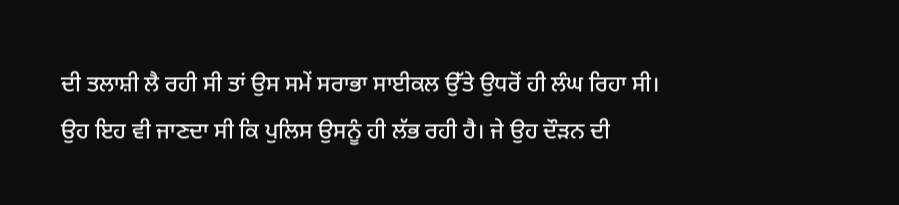ਦੀ ਤਲਾਸ਼ੀ ਲੈ ਰਹੀ ਸੀ ਤਾਂ ਉਸ ਸਮੇਂ ਸਰਾਭਾ ਸਾਈਕਲ ਉੱਤੇ ਉਧਰੋਂ ਹੀ ਲੰਘ ਰਿਹਾ ਸੀ। ਉਹ ਇਹ ਵੀ ਜਾਣਦਾ ਸੀ ਕਿ ਪੁਲਿਸ ਉਸਨੂੰ ਹੀ ਲੱਭ ਰਹੀ ਹੈ। ਜੇ ਉਹ ਦੌੜਨ ਦੀ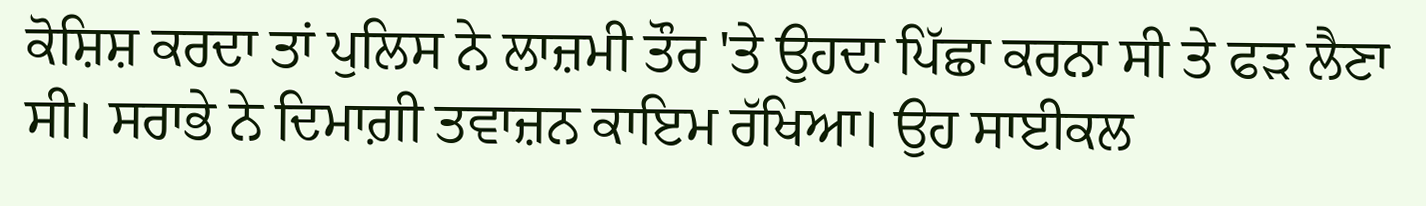ਕੋਸ਼ਿਸ਼ ਕਰਦਾ ਤਾਂ ਪੁਲਿਸ ਨੇ ਲਾਜ਼ਮੀ ਤੌਰ 'ਤੇ ਉਹਦਾ ਪਿੱਛਾ ਕਰਨਾ ਸੀ ਤੇ ਫੜ ਲੈਣਾ ਸੀ। ਸਰਾਭੇ ਨੇ ਦਿਮਾਗ਼ੀ ਤਵਾਜ਼ਨ ਕਾਇਮ ਰੱਖਿਆ। ਉਹ ਸਾਈਕਲ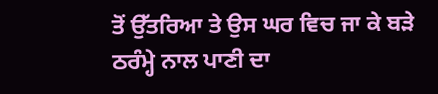ਤੋਂ ਉੱਤਰਿਆ ਤੇ ਉਸ ਘਰ ਵਿਚ ਜਾ ਕੇ ਬੜੇ ਠਰੰਮ੍ਹੇ ਨਾਲ ਪਾਣੀ ਦਾ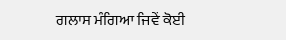ਗਲਾਸ ਮੰਗਿਆ ਜਿਵੇਂ ਕੋਈ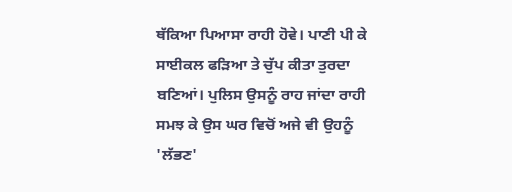ਥੱਕਿਆ ਪਿਆਸਾ ਰਾਹੀ ਹੋਵੇ। ਪਾਣੀ ਪੀ ਕੇ ਸਾਈਕਲ ਫੜਿਆ ਤੇ ਚੁੱਪ ਕੀਤਾ ਤੁਰਦਾ ਬਣਿਆਂ। ਪੁਲਿਸ ਉਸਨੂੰ ਰਾਹ ਜਾਂਦਾ ਰਾਹੀ ਸਮਝ ਕੇ ਉਸ ਘਰ ਵਿਚੋਂ ਅਜੇ ਵੀ ਉਹਨੂੰ 'ਲੱਭਣ'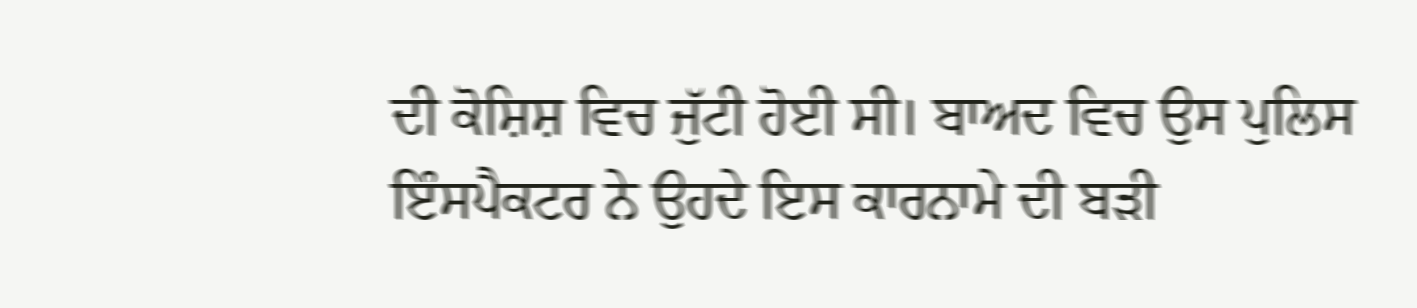ਦੀ ਕੋਸ਼ਿਸ਼ ਵਿਚ ਜੁੱਟੀ ਹੋਈ ਸੀ। ਬਾਅਦ ਵਿਚ ਉਸ ਪੁਲਿਸ ਇੰਸਪੈਕਟਰ ਨੇ ਉਹਦੇ ਇਸ ਕਾਰਨਾਮੇ ਦੀ ਬੜੀ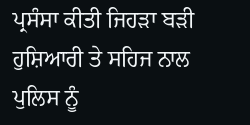ਪ੍ਰਸੰਸਾ ਕੀਤੀ ਜਿਹੜਾ ਬੜੀ ਹੁਸ਼ਿਆਰੀ ਤੇ ਸਹਿਜ ਨਾਲ ਪੁਲਿਸ ਨੂੰ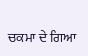ਚਕਮਾ ਦੇ ਗਿਆ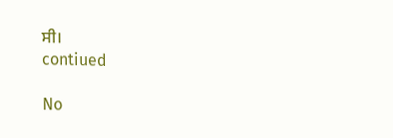ਸੀ।
contiued

No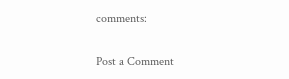comments:

Post a Comment